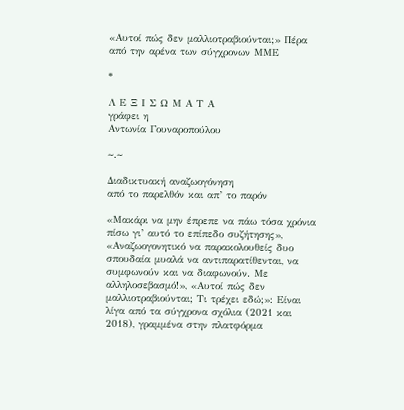«Αυτοί πώς δεν μαλλιοτραβιούνται;» Πέρα από την αρένα των σύγχρονων ΜΜΕ

*

Λ Ε Ξ Ι Σ Ω Μ Α Τ Α
γράφει η
Αντωνία Γουναροπούλου

~.~

Διαδικτυακή αναζωογόνηση
από το παρελθόν και απ’ το παρόν

«Μακάρι να μην έπρεπε να πάω τόσα χρόνια πίσω γι’ αυτό το επίπεδο συζήτησης», «Αναζωογονητικό να παρακολουθείς δυο σπουδαία μυαλά να αντιπαρατίθενται, να συμφωνούν και να διαφωνούν. Με αλληλοσεβασμό!», «Αυτοί πώς δεν μαλλιοτραβιούνται; Τι τρέχει εδώ;»: Είναι λίγα από τα σύγχρονα σχόλια (2021 και 2018), γραμμένα στην πλατφόρμα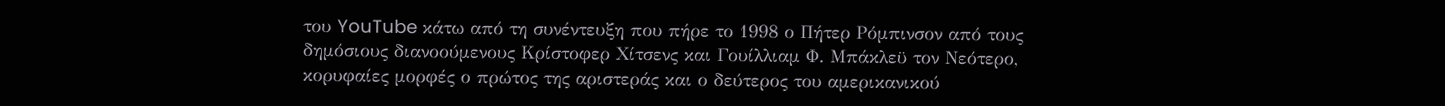του YouTube κάτω από τη συνέντευξη που πήρε το 1998 ο Πήτερ Ρόμπινσον από τους δημόσιους διανοούμενους Κρίστοφερ Χίτσενς και Γουίλλιαμ Φ. Μπάκλεϋ τον Νεότερο, κορυφαίες μορφές ο πρώτος της αριστεράς και ο δεύτερος του αμερικανικού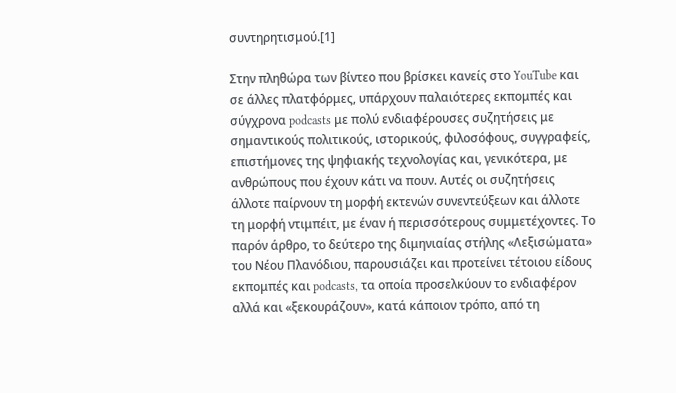συντηρητισμού.[1]

Στην πληθώρα των βίντεο που βρίσκει κανείς στο YouTube και σε άλλες πλατφόρμες, υπάρχουν παλαιότερες εκπομπές και σύγχρονα podcasts με πολύ ενδιαφέρουσες συζητήσεις με σημαντικούς πολιτικούς, ιστορικούς, φιλοσόφους, συγγραφείς, επιστήμονες της ψηφιακής τεχνολογίας και, γενικότερα, με  ανθρώπους που έχουν κάτι να πουν. Αυτές οι συζητήσεις άλλοτε παίρνουν τη μορφή εκτενών συνεντεύξεων και άλλοτε τη μορφή ντιμπέιτ, με έναν ή περισσότερους συμμετέχοντες. Το παρόν άρθρο, το δεύτερο της διμηνιαίας στήλης «Λεξισώματα» του Νέου Πλανόδιου, παρουσιάζει και προτείνει τέτοιου είδους εκπομπές και podcasts, τα οποία προσελκύουν το ενδιαφέρον αλλά και «ξεκουράζουν», κατά κάποιον τρόπο, από τη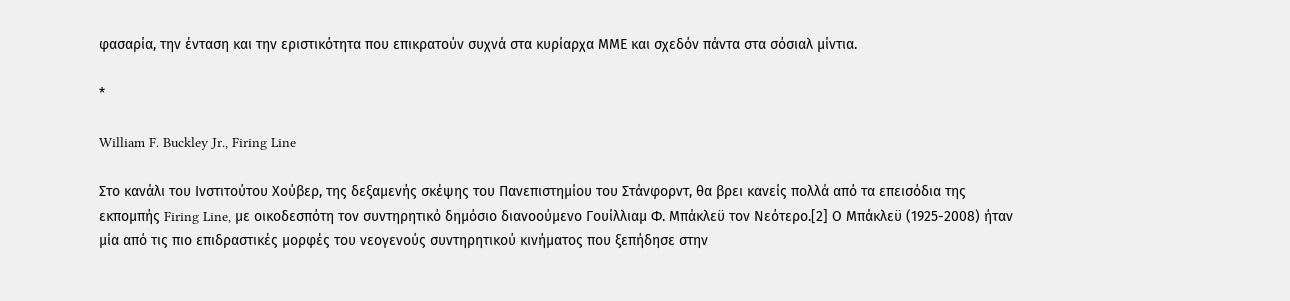φασαρία, την ένταση και την εριστικότητα που επικρατούν συχνά στα κυρίαρχα ΜΜΕ και σχεδόν πάντα στα σόσιαλ μίντια.

*

William F. Buckley Jr., Firing Line

Στο κανάλι του Ινστιτούτου Χούβερ, της δεξαμενής σκέψης του Πανεπιστημίου του Στάνφορντ, θα βρει κανείς πολλά από τα επεισόδια της εκπομπής Firing Line, με οικοδεσπότη τον συντηρητικό δημόσιο διανοούμενο Γουίλλιαμ Φ. Μπάκλεϋ τον Νεότερο.[2] Ο Μπάκλεϋ (1925-2008) ήταν μία από τις πιο επιδραστικές μορφές του νεογενούς συντηρητικού κινήματος που ξεπήδησε στην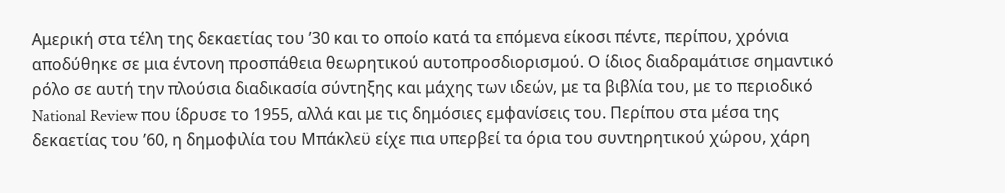Αμερική στα τέλη της δεκαετίας του ’30 και το οποίο κατά τα επόμενα είκοσι πέντε, περίπου, χρόνια αποδύθηκε σε μια έντονη προσπάθεια θεωρητικού αυτοπροσδιορισμού. Ο ίδιος διαδραμάτισε σημαντικό ρόλο σε αυτή την πλούσια διαδικασία σύντηξης και μάχης των ιδεών, με τα βιβλία του, με το περιοδικό National Review που ίδρυσε το 1955, αλλά και με τις δημόσιες εμφανίσεις του. Περίπου στα μέσα της δεκαετίας του ’60, η δημοφιλία του Μπάκλεϋ είχε πια υπερβεί τα όρια του συντηρητικού χώρου, χάρη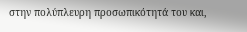στην πολύπλευρη προσωπικότητά του και,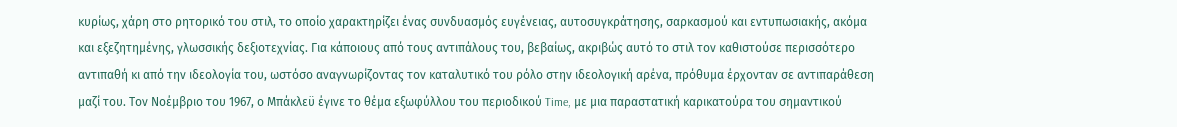κυρίως, χάρη στο ρητορικό του στιλ, το οποίο χαρακτηρίζει ένας συνδυασμός ευγένειας, αυτοσυγκράτησης, σαρκασμού και εντυπωσιακής, ακόμα και εξεζητημένης, γλωσσικής δεξιοτεχνίας. Για κάποιους από τους αντιπάλους του, βεβαίως, ακριβώς αυτό το στιλ τον καθιστούσε περισσότερο αντιπαθή κι από την ιδεολογία του, ωστόσο αναγνωρίζοντας τον καταλυτικό του ρόλο στην ιδεολογική αρένα, πρόθυμα έρχονταν σε αντιπαράθεση μαζί του. Τον Νοέμβριο του 1967, ο Μπάκλεϋ έγινε το θέμα εξωφύλλου του περιοδικού Time, με μια παραστατική καρικατούρα του σημαντικού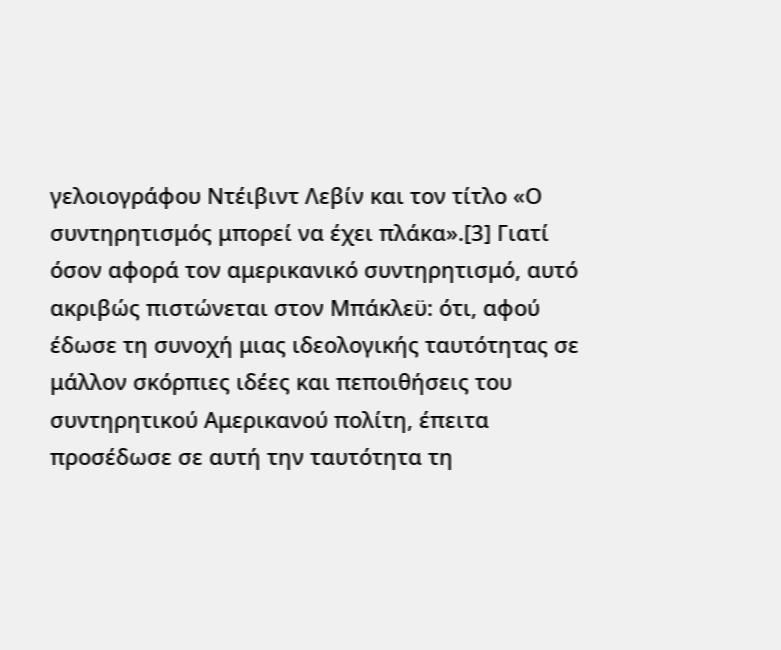γελοιογράφου Ντέιβιντ Λεβίν και τον τίτλο «Ο συντηρητισμός μπορεί να έχει πλάκα».[3] Γιατί όσον αφορά τον αμερικανικό συντηρητισμό, αυτό ακριβώς πιστώνεται στον Μπάκλεϋ: ότι, αφού έδωσε τη συνοχή μιας ιδεολογικής ταυτότητας σε μάλλον σκόρπιες ιδέες και πεποιθήσεις του συντηρητικού Αμερικανού πολίτη, έπειτα προσέδωσε σε αυτή την ταυτότητα τη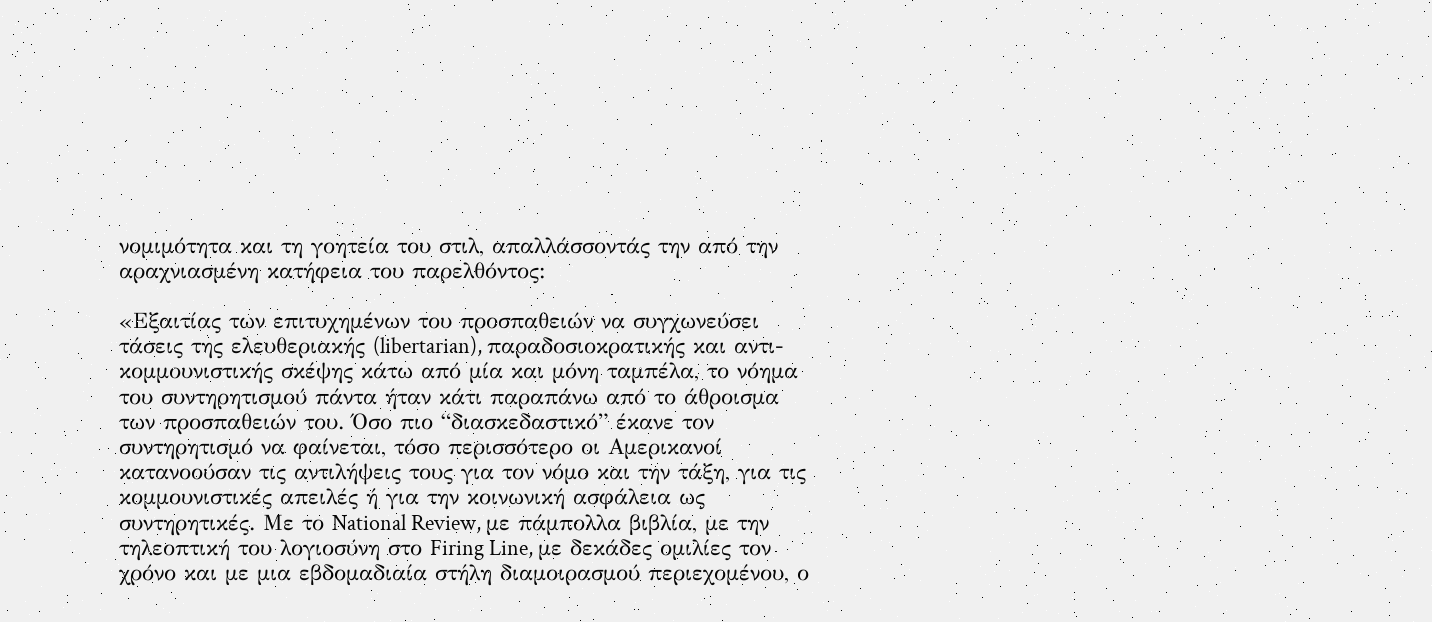νομιμότητα και τη γοητεία του στιλ, απαλλάσσοντάς την από την αραχνιασμένη κατήφεια του παρελθόντος:

«Εξαιτίας των επιτυχημένων του προσπαθειών να συγχωνεύσει τάσεις της ελευθεριακής (libertarian), παραδοσιοκρατικής και αντι-κομμουνιστικής σκέψης κάτω από μία και μόνη ταμπέλα, το νόημα του συντηρητισμού πάντα ήταν κάτι παραπάνω από το άθροισμα των προσπαθειών του. Όσο πιο “διασκεδαστικό” έκανε τον συντηρητισμό να φαίνεται, τόσο περισσότερο οι Αμερικανοί κατανοούσαν τις αντιλήψεις τους για τον νόμο και την τάξη, για τις κομμουνιστικές απειλές ή για την κοινωνική ασφάλεια ως συντηρητικές. Με το National Review, με πάμπολλα βιβλία, με την τηλεοπτική του λογιοσύνη στο Firing Line, με δεκάδες ομιλίες τον χρόνο και με μια εβδομαδιαία στήλη διαμοιρασμού περιεχομένου, ο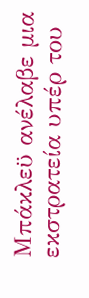Μπάκλεϋ ανέλαβε μια εκστρατεία υπέρ του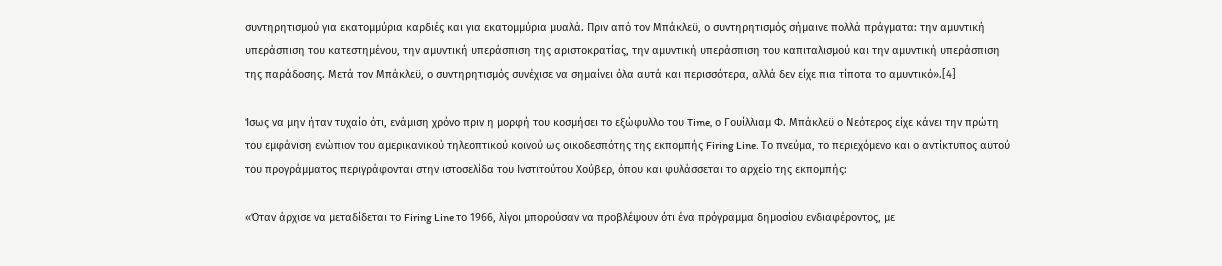συντηρητισμού για εκατομμύρια καρδιές και για εκατομμύρια μυαλά. Πριν από τον Μπάκλεϋ, ο συντηρητισμός σήμαινε πολλά πράγματα: την αμυντική υπεράσπιση του κατεστημένου, την αμυντική υπεράσπιση της αριστοκρατίας, την αμυντική υπεράσπιση του καπιταλισμού και την αμυντική υπεράσπιση της παράδοσης. Μετά τον Μπάκλεϋ, ο συντηρητισμός συνέχισε να σημαίνει όλα αυτά και περισσότερα, αλλά δεν είχε πια τίποτα το αμυντικό».[4]

Ίσως να μην ήταν τυχαίο ότι, ενάμιση χρόνο πριν η μορφή του κοσμήσει το εξώφυλλο του Time, ο Γουίλλιαμ Φ. Μπάκλεϋ ο Νεότερος είχε κάνει την πρώτη του εμφάνιση ενώπιον του αμερικανικού τηλεοπτικού κοινού ως οικοδεσπότης της εκπομπής Firing Line. Το πνεύμα, το περιεχόμενο και ο αντίκτυπος αυτού του προγράμματος περιγράφονται στην ιστοσελίδα του Ινστιτούτου Χούβερ, όπου και φυλάσσεται το αρχείο της εκπομπής:

«Όταν άρχισε να μεταδίδεται το Firing Line το 1966, λίγοι μπορούσαν να προβλέψουν ότι ένα πρόγραμμα δημοσίου ενδιαφέροντος, με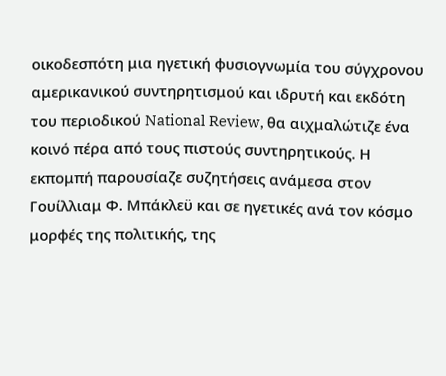οικοδεσπότη μια ηγετική φυσιογνωμία του σύγχρονου αμερικανικού συντηρητισμού και ιδρυτή και εκδότη του περιοδικού National Review, θα αιχμαλώτιζε ένα κοινό πέρα από τους πιστούς συντηρητικούς. Η εκπομπή παρουσίαζε συζητήσεις ανάμεσα στον Γουίλλιαμ Φ. Μπάκλεϋ και σε ηγετικές ανά τον κόσμο μορφές της πολιτικής, της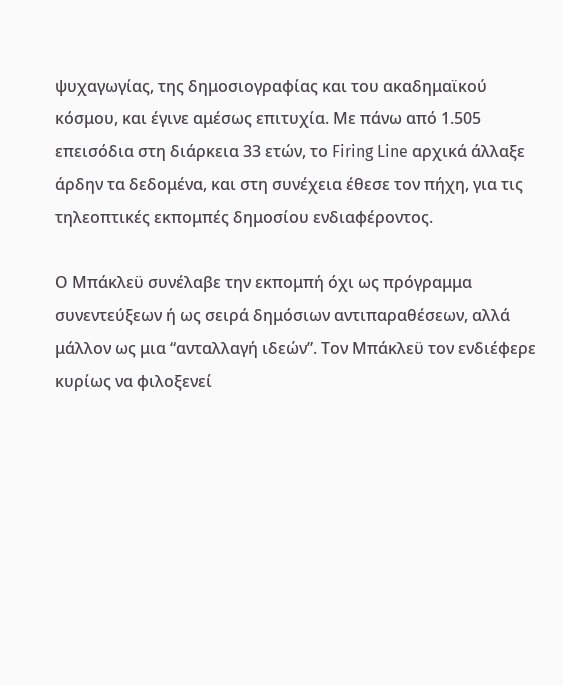ψυχαγωγίας, της δημοσιογραφίας και του ακαδημαϊκού κόσμου, και έγινε αμέσως επιτυχία. Με πάνω από 1.505 επεισόδια στη διάρκεια 33 ετών, το Firing Line αρχικά άλλαξε άρδην τα δεδομένα, και στη συνέχεια έθεσε τον πήχη, για τις τηλεοπτικές εκπομπές δημοσίου ενδιαφέροντος.

Ο Μπάκλεϋ συνέλαβε την εκπομπή όχι ως πρόγραμμα συνεντεύξεων ή ως σειρά δημόσιων αντιπαραθέσεων, αλλά μάλλον ως μια “ανταλλαγή ιδεών”. Τον Μπάκλεϋ τον ενδιέφερε κυρίως να φιλοξενεί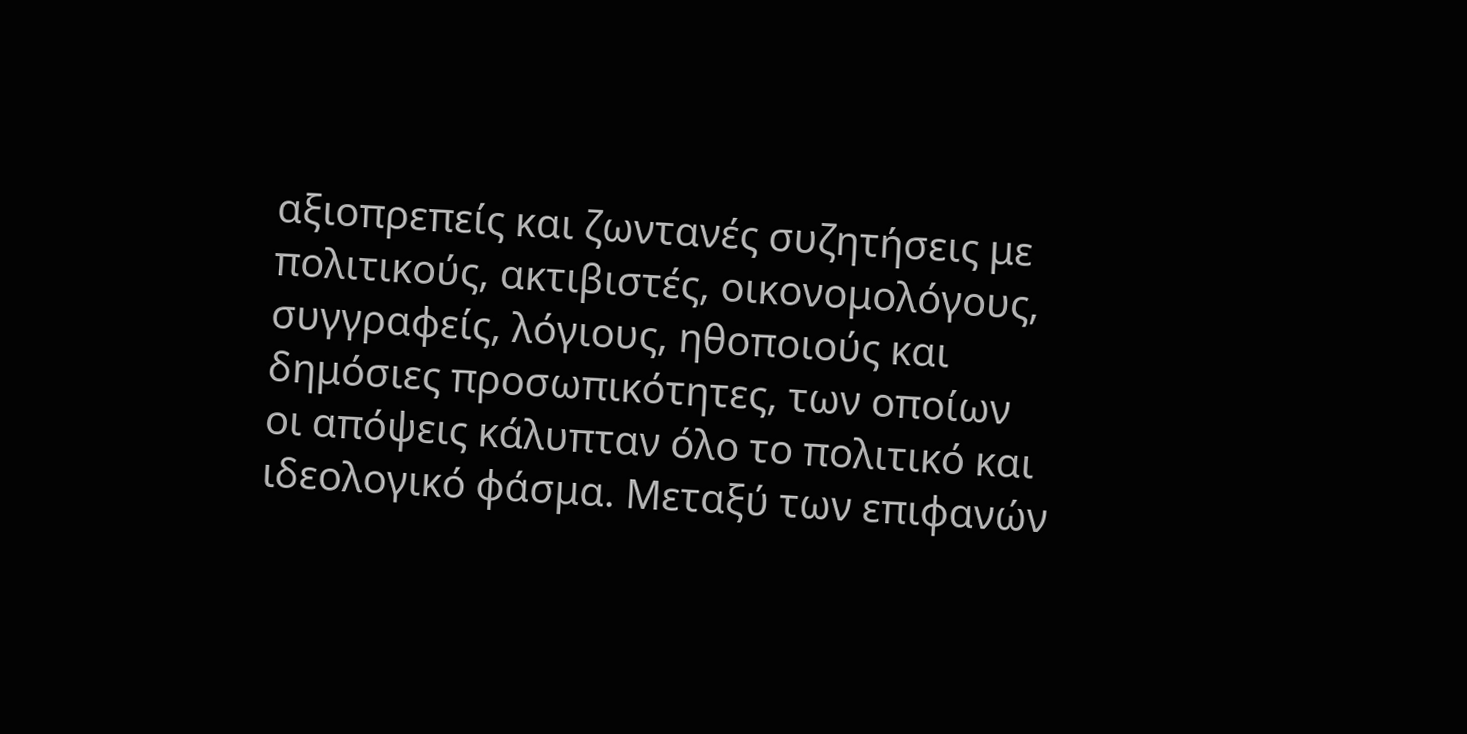αξιοπρεπείς και ζωντανές συζητήσεις με πολιτικούς, ακτιβιστές, οικονομολόγους, συγγραφείς, λόγιους, ηθοποιούς και δημόσιες προσωπικότητες, των οποίων οι απόψεις κάλυπταν όλο το πολιτικό και ιδεολογικό φάσμα. Μεταξύ των επιφανών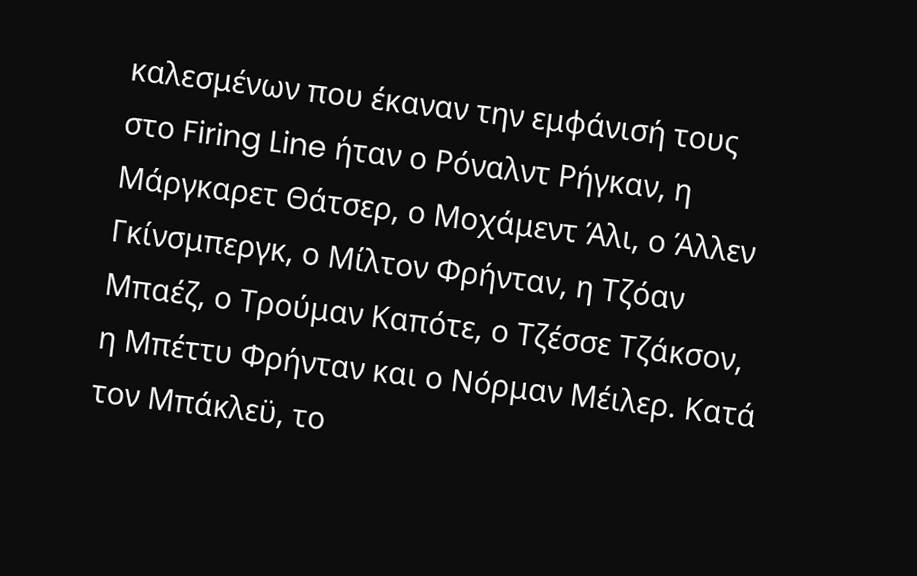καλεσμένων που έκαναν την εμφάνισή τους στο Firing Line ήταν ο Ρόναλντ Ρήγκαν, η Μάργκαρετ Θάτσερ, ο Μοχάμεντ Άλι, ο Άλλεν Γκίνσμπεργκ, ο Μίλτον Φρήνταν, η Τζόαν Μπαέζ, ο Τρούμαν Καπότε, ο Τζέσσε Τζάκσον, η Μπέττυ Φρήνταν και ο Νόρμαν Μέιλερ. Κατά τον Μπάκλεϋ, το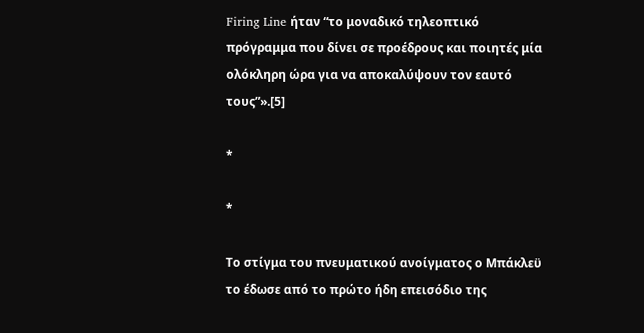Firing Line ήταν “το μοναδικό τηλεοπτικό πρόγραμμα που δίνει σε προέδρους και ποιητές μία ολόκληρη ώρα για να αποκαλύψουν τον εαυτό τους”».[5]

*

*

Το στίγμα του πνευματικού ανοίγματος ο Μπάκλεϋ το έδωσε από το πρώτο ήδη επεισόδιο της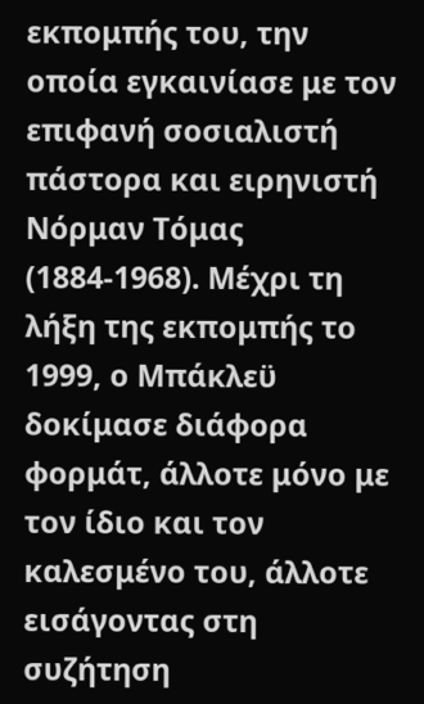εκπομπής του, την οποία εγκαινίασε με τον επιφανή σοσιαλιστή πάστορα και ειρηνιστή Νόρμαν Τόμας (1884-1968). Μέχρι τη λήξη της εκπομπής το 1999, ο Μπάκλεϋ δοκίμασε διάφορα φορμάτ, άλλοτε μόνο με τον ίδιο και τον καλεσμένο του, άλλοτε εισάγοντας στη συζήτηση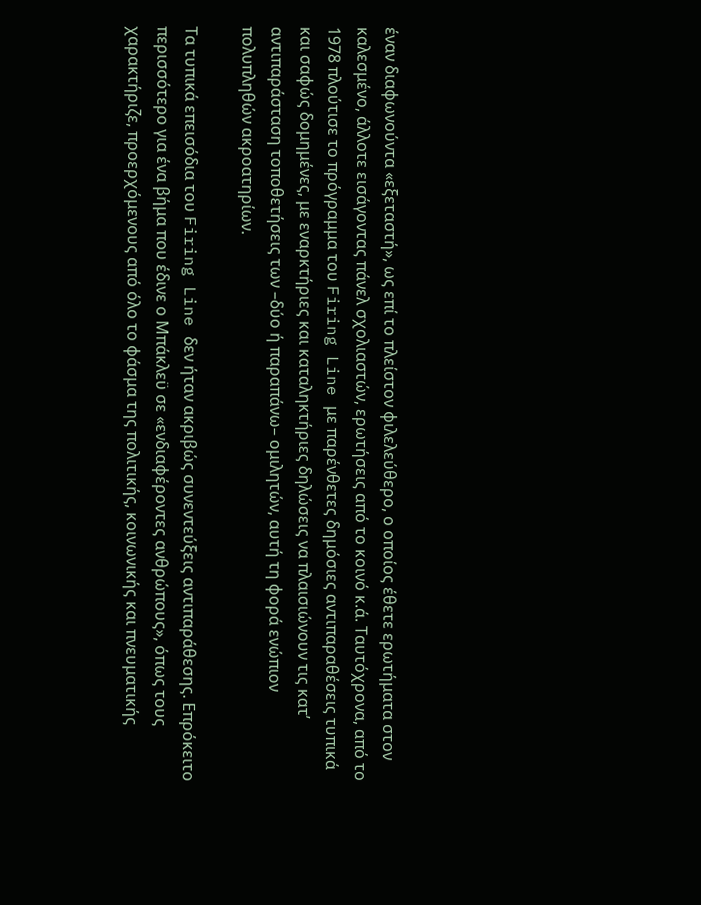έναν διαφωνούντα «εξεταστή», ως επί το πλείστον φιλελεύθερο, ο οποίος έθετε ερωτήματα στον καλεσμένο, άλλοτε εισάγοντας πάνελ σχολιαστών, ερωτήσεις από το κοινό κ.ά. Ταυτόχρονα, από το 1978 πλούτισε το πρόγραμμα του Firing Line με παρένθετες δημόσιες αντιπαραθέσεις τυπικά και σαφώς δομημένες, με εναρκτήριες και καταληκτήριες δηλώσεις να πλαισιώνουν τις κατ’ αντιπαράσταση τοποθετήσεις των –δύο ή παραπάνω– ομιλητών, αυτή τη φορά ενώπιον πολυπληθών ακροατηρίων.

Τα τυπικά επεισόδια του Firing Line δεν ήταν ακριβώς συνεντεύξεις αντιπαράθεσης. Επρόκειτο περισσότερο για ένα βήμα που έδινε ο Μπάκλεϋ σε «ενδιαφέροντες ανθρώπους», όπως τους χαρακτήριζε, προερχόμενους από όλο το φάσμα της πολιτικής, κοινωνικής και πνευματικής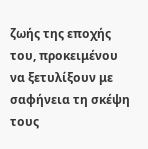ζωής της εποχής του, προκειμένου να ξετυλίξουν με σαφήνεια τη σκέψη τους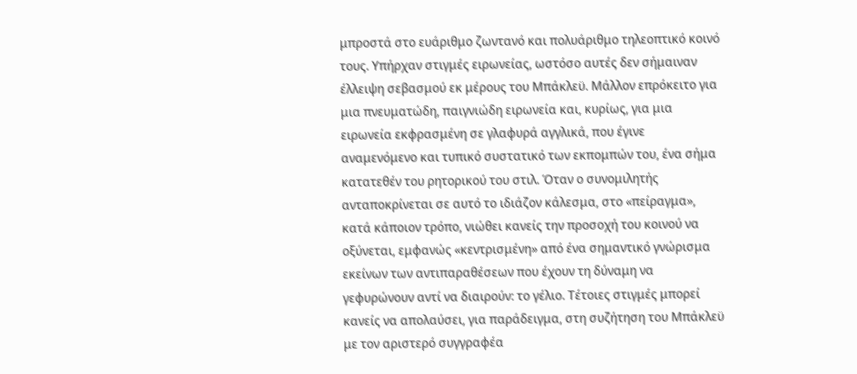μπροστά στο ευάριθμο ζωντανό και πολυάριθμο τηλεοπτικό κοινό τους. Υπήρχαν στιγμές ειρωνείας, ωστόσο αυτές δεν σήμαιναν έλλειψη σεβασμού εκ μέρους του Μπάκλεϋ. Μάλλον επρόκειτο για μια πνευματώδη, παιγνιώδη ειρωνεία και, κυρίως, για μια ειρωνεία εκφρασμένη σε γλαφυρά αγγλικά, που έγινε αναμενόμενο και τυπικό συστατικό των εκπομπών του, ένα σήμα κατατεθέν του ρητορικού του στιλ. Όταν ο συνομιλητής ανταποκρίνεται σε αυτό το ιδιάζον κάλεσμα, στο «πείραγμα», κατά κάποιον τρόπο, νιώθει κανείς την προσοχή του κοινού να οξύνεται, εμφανώς «κεντρισμένη» από ένα σημαντικό γνώρισμα εκείνων των αντιπαραθέσεων που έχουν τη δύναμη να γεφυρώνουν αντί να διαιρούν: το γέλιο. Τέτοιες στιγμές μπορεί κανείς να απολαύσει, για παράδειγμα, στη συζήτηση του Μπάκλεϋ με τον αριστερό συγγραφέα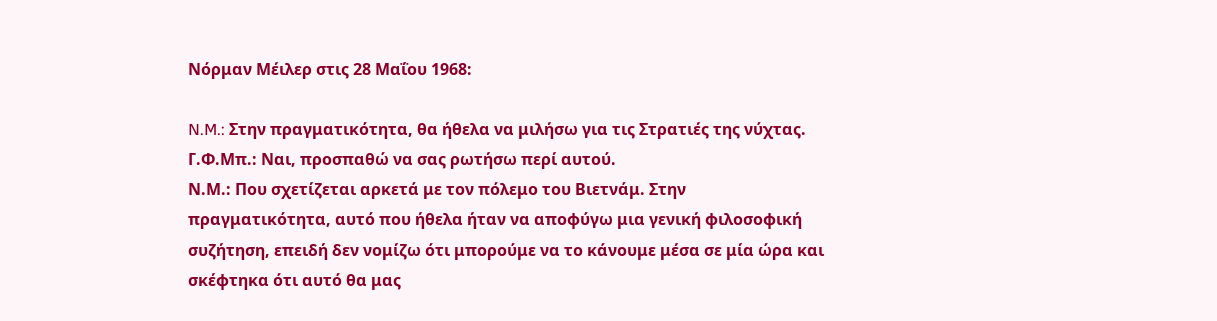Νόρμαν Μέιλερ στις 28 Μαΐου 1968:

N.M.: Στην πραγματικότητα, θα ήθελα να μιλήσω για τις Στρατιές της νύχτας.
Γ.Φ.Μπ.: Ναι, προσπαθώ να σας ρωτήσω περί αυτού.
Ν.Μ.: Που σχετίζεται αρκετά με τον πόλεμο του Βιετνάμ. Στην πραγματικότητα, αυτό που ήθελα ήταν να αποφύγω μια γενική φιλοσοφική συζήτηση, επειδή δεν νομίζω ότι μπορούμε να το κάνουμε μέσα σε μία ώρα και σκέφτηκα ότι αυτό θα μας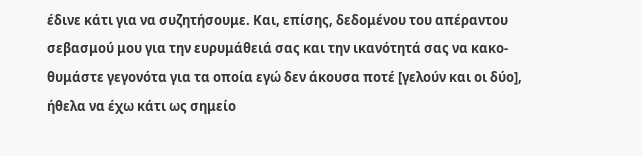έδινε κάτι για να συζητήσουμε. Και, επίσης, δεδομένου του απέραντου σεβασμού μου για την ευρυμάθειά σας και την ικανότητά σας να κακο-θυμάστε γεγονότα για τα οποία εγώ δεν άκουσα ποτέ [γελούν και οι δύο], ήθελα να έχω κάτι ως σημείο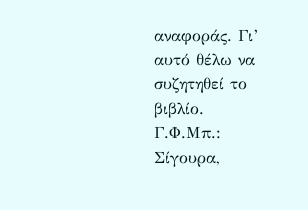αναφοράς. Γι’ αυτό θέλω να συζητηθεί το βιβλίο.
Γ.Φ.Μπ.: Σίγουρα,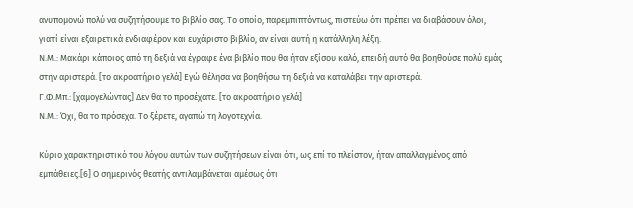ανυπομονώ πολύ να συζητήσουμε το βιβλίο σας. Το οποίο, παρεμπιπτόντως, πιστεύω ότι πρέπει να διαβάσουν όλοι, γιατί είναι εξαιρετικά ενδιαφέρον και ευχάριστο βιβλίο, αν είναι αυτή η κατάλληλη λέξη.
Ν.Μ.: Μακάρι κάποιος από τη δεξιά να έγραφε ένα βιβλίο που θα ήταν εξίσου καλό, επειδή αυτό θα βοηθούσε πολύ εμάς στην αριστερά. [το ακροατήριο γελά] Εγώ θέλησα να βοηθήσω τη δεξιά να καταλάβει την αριστερά.
Γ.Φ.Μπ.: [χαμογελώντας] Δεν θα το προσέχατε. [το ακροατήριο γελά]
Ν.Μ.: Όχι, θα το πρόσεχα. Το ξέρετε, αγαπώ τη λογοτεχνία.

Κύριο χαρακτηριστικό του λόγου αυτών των συζητήσεων είναι ότι, ως επί το πλείστον, ήταν απαλλαγμένος από εμπάθειες.[6] Ο σημερινός θεατής αντιλαμβάνεται αμέσως ότι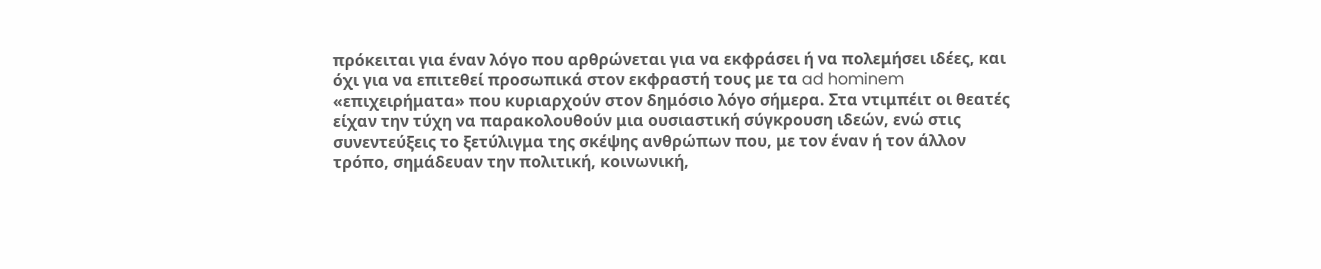πρόκειται για έναν λόγο που αρθρώνεται για να εκφράσει ή να πολεμήσει ιδέες, και όχι για να επιτεθεί προσωπικά στον εκφραστή τους με τα ad hominem «επιχειρήματα» που κυριαρχούν στον δημόσιο λόγο σήμερα. Στα ντιμπέιτ οι θεατές είχαν την τύχη να παρακολουθούν μια ουσιαστική σύγκρουση ιδεών, ενώ στις συνεντεύξεις το ξετύλιγμα της σκέψης ανθρώπων που, με τον έναν ή τον άλλον τρόπο, σημάδευαν την πολιτική, κοινωνική,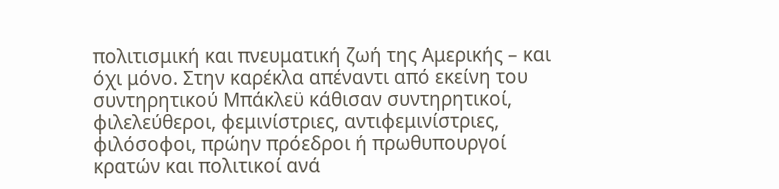πολιτισμική και πνευματική ζωή της Αμερικής – και όχι μόνο. Στην καρέκλα απέναντι από εκείνη του συντηρητικού Μπάκλεϋ κάθισαν συντηρητικοί, φιλελεύθεροι, φεμινίστριες, αντιφεμινίστριες, φιλόσοφοι, πρώην πρόεδροι ή πρωθυπουργοί κρατών και πολιτικοί ανά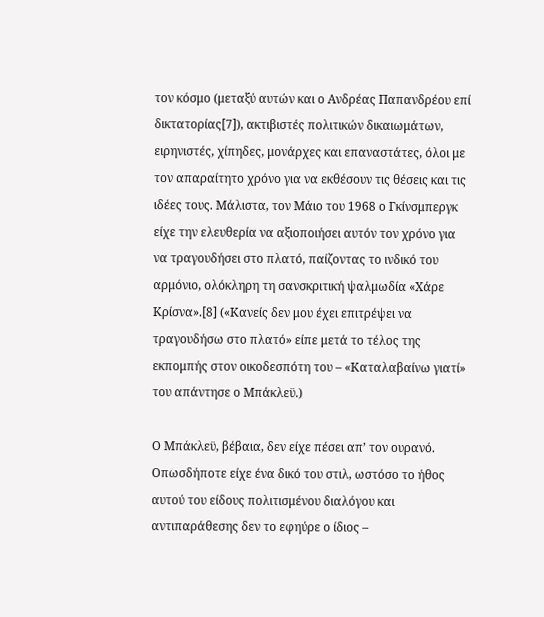τον κόσμο (μεταξύ αυτών και ο Ανδρέας Παπανδρέου επί δικτατορίας[7]), ακτιβιστές πολιτικών δικαιωμάτων, ειρηνιστές, χίπηδες, μονάρχες και επαναστάτες, όλοι με τον απαραίτητο χρόνο για να εκθέσουν τις θέσεις και τις ιδέες τους. Μάλιστα, τον Μάιο του 1968 ο Γκίνσμπεργκ είχε την ελευθερία να αξιοποιήσει αυτόν τον χρόνο για να τραγουδήσει στο πλατό, παίζοντας το ινδικό του αρμόνιο, ολόκληρη τη σανσκριτική ψαλμωδία «Χάρε Κρίσνα».[8] («Κανείς δεν μου έχει επιτρέψει να τραγουδήσω στο πλατό» είπε μετά το τέλος της εκπομπής στον οικοδεσπότη του – «Καταλαβαίνω γιατί» του απάντησε ο Μπάκλεϋ.)

Ο Μπάκλεϋ, βέβαια, δεν είχε πέσει απ’ τον ουρανό. Οπωσδήποτε είχε ένα δικό του στιλ, ωστόσο το ήθος αυτού του είδους πολιτισμένου διαλόγου και αντιπαράθεσης δεν το εφηύρε ο ίδιος –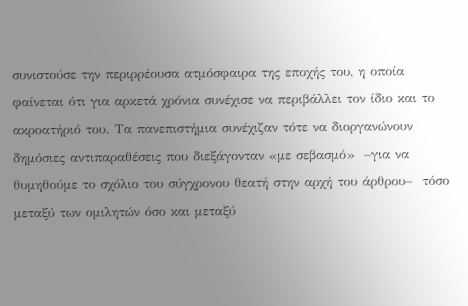συνιστούσε την περιρρέουσα ατμόσφαιρα της εποχής του, η οποία φαίνεται ότι για αρκετά χρόνια συνέχισε να περιβάλλει τον ίδιο και το ακροατήριό του. Τα πανεπιστήμια συνέχιζαν τότε να διοργανώνουν δημόσιες αντιπαραθέσεις που διεξάγονταν «με σεβασμό»  –για να θυμηθούμε το σχόλιο του σύγχρονου θεατή στην αρχή του άρθρου–  τόσο μεταξύ των ομιλητών όσο και μεταξύ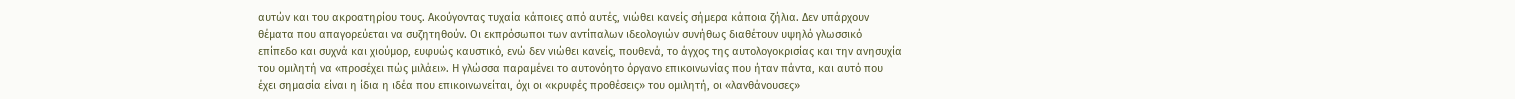αυτών και του ακροατηρίου τους. Ακούγοντας τυχαία κάποιες από αυτές, νιώθει κανείς σήμερα κάποια ζήλια. Δεν υπάρχουν θέματα που απαγορεύεται να συζητηθούν. Οι εκπρόσωποι των αντίπαλων ιδεολογιών συνήθως διαθέτουν υψηλό γλωσσικό επίπεδο και συχνά και χιούμορ, ευφυώς καυστικό, ενώ δεν νιώθει κανείς, πουθενά, το άγχος της αυτολογοκρισίας και την ανησυχία του ομιλητή να «προσέχει πώς μιλάει». Η γλώσσα παραμένει το αυτονόητο όργανο επικοινωνίας που ήταν πάντα, και αυτό που έχει σημασία είναι η ίδια η ιδέα που επικοινωνείται, όχι οι «κρυφές προθέσεις» του ομιλητή, οι «λανθάνουσες»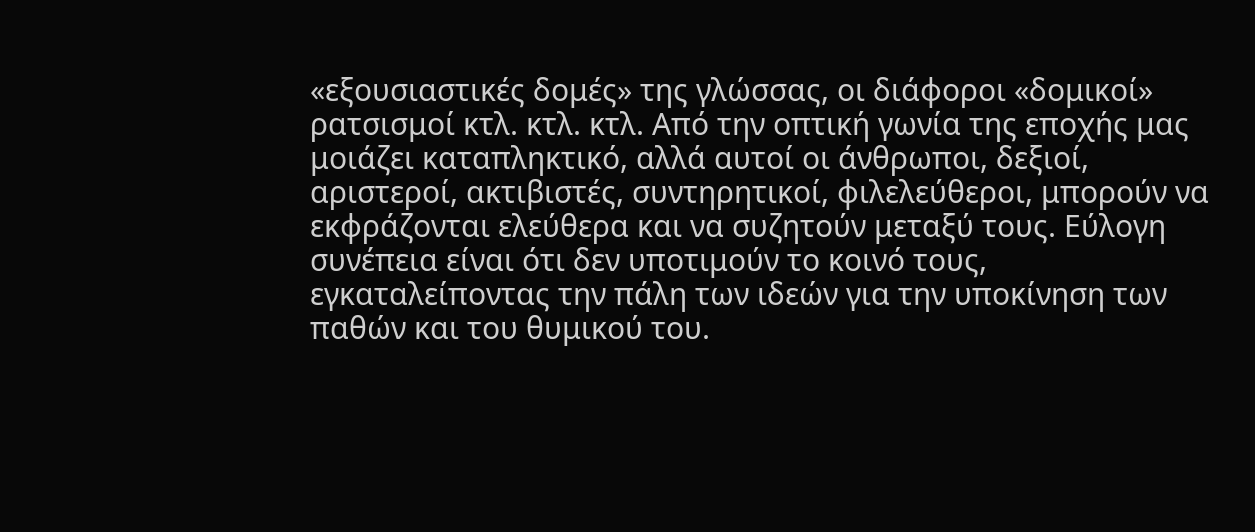«εξουσιαστικές δομές» της γλώσσας, οι διάφοροι «δομικοί» ρατσισμοί κτλ. κτλ. κτλ. Από την οπτική γωνία της εποχής μας μοιάζει καταπληκτικό, αλλά αυτοί οι άνθρωποι, δεξιοί, αριστεροί, ακτιβιστές, συντηρητικοί, φιλελεύθεροι, μπορούν να εκφράζονται ελεύθερα και να συζητούν μεταξύ τους. Εύλογη συνέπεια είναι ότι δεν υποτιμούν το κοινό τους, εγκαταλείποντας την πάλη των ιδεών για την υποκίνηση των παθών και του θυμικού του.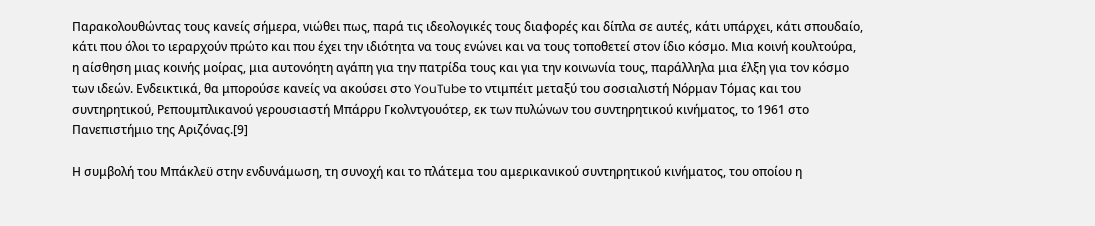Παρακολουθώντας τους κανείς σήμερα, νιώθει πως, παρά τις ιδεολογικές τους διαφορές και δίπλα σε αυτές, κάτι υπάρχει, κάτι σπουδαίο, κάτι που όλοι το ιεραρχούν πρώτο και που έχει την ιδιότητα να τους ενώνει και να τους τοποθετεί στον ίδιο κόσμο. Μια κοινή κουλτούρα, η αίσθηση μιας κοινής μοίρας, μια αυτονόητη αγάπη για την πατρίδα τους και για την κοινωνία τους, παράλληλα μια έλξη για τον κόσμο των ιδεών. Ενδεικτικά, θα μπορούσε κανείς να ακούσει στο YouTube το ντιμπέιτ μεταξύ του σοσιαλιστή Νόρμαν Τόμας και του συντηρητικού, Ρεπουμπλικανού γερουσιαστή Μπάρρυ Γκολντγουότερ, εκ των πυλώνων του συντηρητικού κινήματος, το 1961 στο Πανεπιστήμιο της Αριζόνας.[9]

Η συμβολή του Μπάκλεϋ στην ενδυνάμωση, τη συνοχή και το πλάτεμα του αμερικανικού συντηρητικού κινήματος, του οποίου η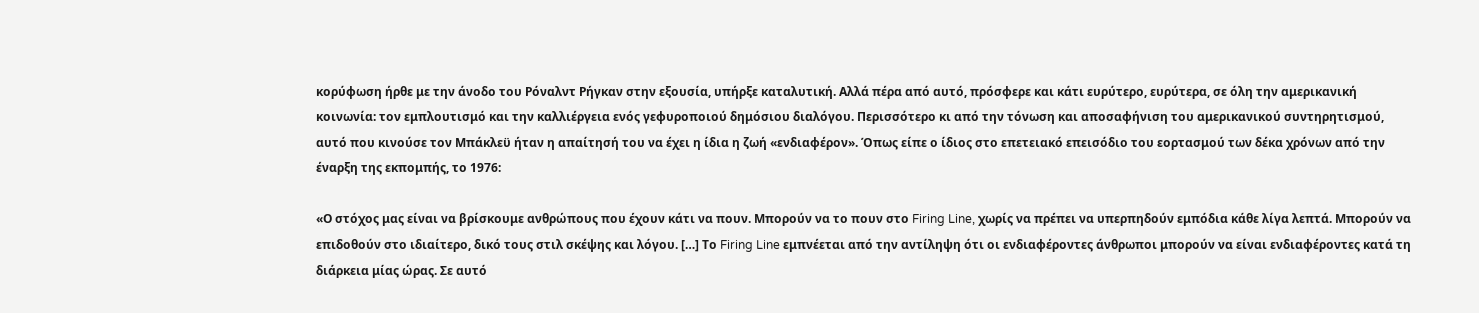κορύφωση ήρθε με την άνοδο του Ρόναλντ Ρήγκαν στην εξουσία, υπήρξε καταλυτική. Αλλά πέρα από αυτό, πρόσφερε και κάτι ευρύτερο, ευρύτερα, σε όλη την αμερικανική κοινωνία: τον εμπλουτισμό και την καλλιέργεια ενός γεφυροποιού δημόσιου διαλόγου. Περισσότερο κι από την τόνωση και αποσαφήνιση του αμερικανικού συντηρητισμού, αυτό που κινούσε τον Μπάκλεϋ ήταν η απαίτησή του να έχει η ίδια η ζωή «ενδιαφέρον». Όπως είπε ο ίδιος στο επετειακό επεισόδιο του εορτασμού των δέκα χρόνων από την έναρξη της εκπομπής, το 1976:

«Ο στόχος μας είναι να βρίσκουμε ανθρώπους που έχουν κάτι να πουν. Μπορούν να το πουν στο Firing Line, χωρίς να πρέπει να υπερπηδούν εμπόδια κάθε λίγα λεπτά. Μπορούν να επιδοθούν στο ιδιαίτερο, δικό τους στιλ σκέψης και λόγου. […] Το Firing Line εμπνέεται από την αντίληψη ότι οι ενδιαφέροντες άνθρωποι μπορούν να είναι ενδιαφέροντες κατά τη διάρκεια μίας ώρας. Σε αυτό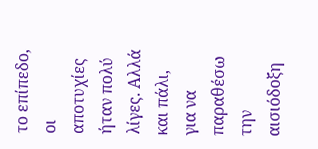το επίπεδο, οι αποτυχίες ήταν πολύ λίγες. Αλλά και πάλι, για να παραθέσω την αισιόδοξη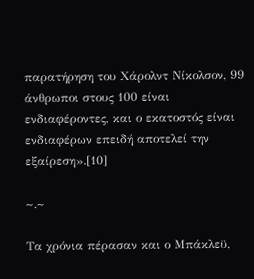παρατήρηση του Χάρολντ Νίκολσον, 99 άνθρωποι στους 100 είναι ενδιαφέροντες, και ο εκατοστός είναι ενδιαφέρων επειδή αποτελεί την εξαίρεση».[10]

~.~

Τα χρόνια πέρασαν και ο Μπάκλεϋ,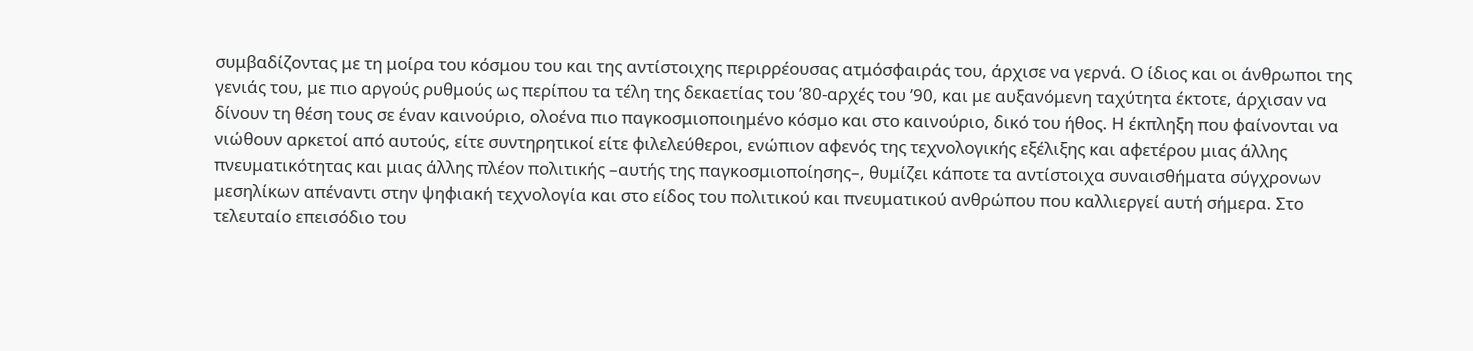συμβαδίζοντας με τη μοίρα του κόσμου του και της αντίστοιχης περιρρέουσας ατμόσφαιράς του, άρχισε να γερνά. Ο ίδιος και οι άνθρωποι της γενιάς του, με πιο αργούς ρυθμούς ως περίπου τα τέλη της δεκαετίας του ’80-αρχές του ’90, και με αυξανόμενη ταχύτητα έκτοτε, άρχισαν να δίνουν τη θέση τους σε έναν καινούριο, ολοένα πιο παγκοσμιοποιημένο κόσμο και στο καινούριο, δικό του ήθος. Η έκπληξη που φαίνονται να νιώθουν αρκετοί από αυτούς, είτε συντηρητικοί είτε φιλελεύθεροι, ενώπιον αφενός της τεχνολογικής εξέλιξης και αφετέρου μιας άλλης πνευματικότητας και μιας άλλης πλέον πολιτικής –αυτής της παγκοσμιοποίησης–, θυμίζει κάποτε τα αντίστοιχα συναισθήματα σύγχρονων μεσηλίκων απέναντι στην ψηφιακή τεχνολογία και στο είδος του πολιτικού και πνευματικού ανθρώπου που καλλιεργεί αυτή σήμερα. Στο τελευταίο επεισόδιο του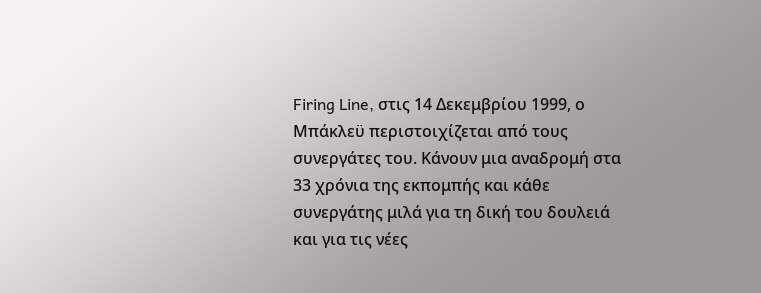Firing Line, στις 14 Δεκεμβρίου 1999, ο Μπάκλεϋ περιστοιχίζεται από τους συνεργάτες του. Κάνουν μια αναδρομή στα 33 χρόνια της εκπομπής και κάθε συνεργάτης μιλά για τη δική του δουλειά και για τις νέες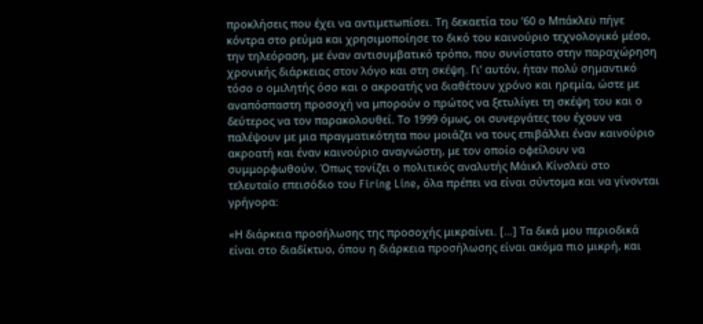προκλήσεις που έχει να αντιμετωπίσει. Τη δεκαετία του ’60 ο Μπάκλεϋ πήγε κόντρα στο ρεύμα και χρησιμοποίησε το δικό του καινούριο τεχνολογικό μέσο, την τηλεόραση, με έναν αντισυμβατικό τρόπο, που συνίστατο στην παραχώρηση χρονικής διάρκειας στον λόγο και στη σκέψη. Γι’ αυτόν, ήταν πολύ σημαντικό τόσο ο ομιλητής όσο και ο ακροατής να διαθέτουν χρόνο και ηρεμία, ώστε με αναπόσπαστη προσοχή να μπορούν ο πρώτος να ξετυλίγει τη σκέψη του και ο δεύτερος να τον παρακολουθεί. Το 1999 όμως, οι συνεργάτες του έχουν να παλέψουν με μια πραγματικότητα που μοιάζει να τους επιβάλλει έναν καινούριο ακροατή και έναν καινούριο αναγνώστη, με τον οποίο οφείλουν να συμμορφωθούν. Όπως τονίζει ο πολιτικός αναλυτής Μάικλ Κίνσλεϋ στο τελευταίο επεισόδιο του Firing Line, όλα πρέπει να είναι σύντομα και να γίνονται γρήγορα:

«Η διάρκεια προσήλωσης της προσοχής μικραίνει. […] Τα δικά μου περιοδικά είναι στο διαδίκτυο, όπου η διάρκεια προσήλωσης είναι ακόμα πιο μικρή, και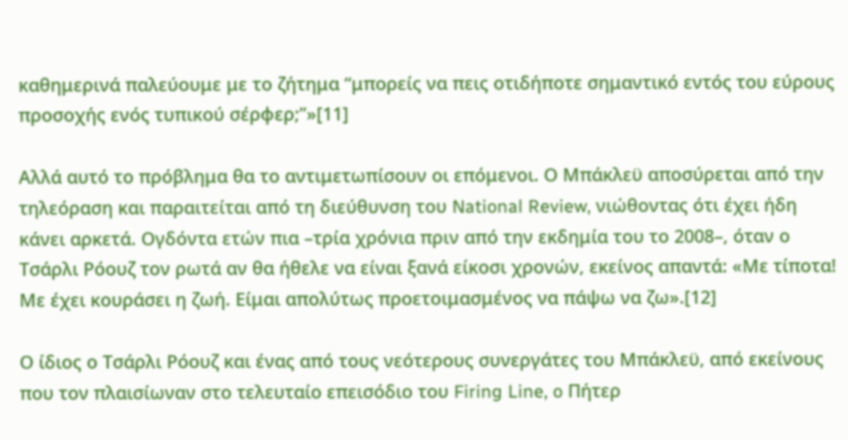καθημερινά παλεύουμε με το ζήτημα “μπορείς να πεις οτιδήποτε σημαντικό εντός του εύρους προσοχής ενός τυπικού σέρφερ;”»[11]

Αλλά αυτό το πρόβλημα θα το αντιμετωπίσουν οι επόμενοι. Ο Μπάκλεϋ αποσύρεται από την τηλεόραση και παραιτείται από τη διεύθυνση του National Review, νιώθοντας ότι έχει ήδη κάνει αρκετά. Ογδόντα ετών πια –τρία χρόνια πριν από την εκδημία του το 2008–, όταν ο Τσάρλι Ρόουζ τον ρωτά αν θα ήθελε να είναι ξανά είκοσι χρονών, εκείνος απαντά: «Με τίποτα! Με έχει κουράσει η ζωή. Είμαι απολύτως προετοιμασμένος να πάψω να ζω».[12]

Ο ίδιος ο Τσάρλι Ρόουζ και ένας από τους νεότερους συνεργάτες του Μπάκλεϋ, από εκείνους που τον πλαισίωναν στο τελευταίο επεισόδιο του Firing Line, o Πήτερ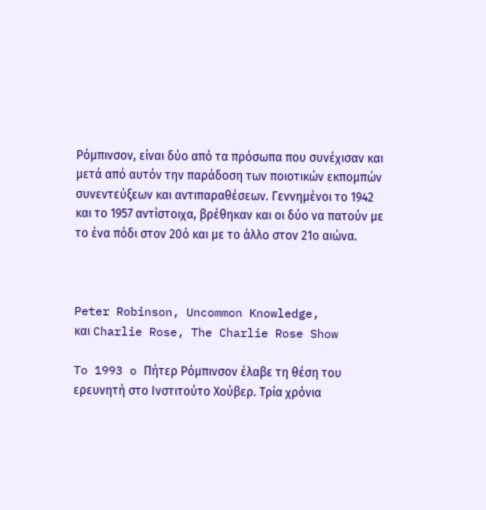Ρόμπινσον, είναι δύο από τα πρόσωπα που συνέχισαν και μετά από αυτόν την παράδοση των ποιοτικών εκπομπών συνεντεύξεων και αντιπαραθέσεων. Γεννημένοι το 1942 και το 1957 αντίστοιχα, βρέθηκαν και οι δύο να πατούν με το ένα πόδι στον 20ό και με το άλλο στον 21ο αιώνα.



Peter Robinson, Uncommon Knowledge,
και Charlie Rose, The Charlie Rose Show

To 1993 o Πήτερ Ρόμπινσον έλαβε τη θέση του ερευνητή στο Ινστιτούτο Χούβερ. Τρία χρόνια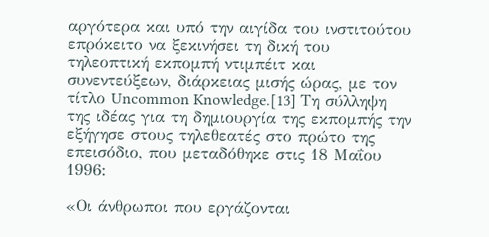αργότερα και υπό την αιγίδα του ινστιτούτου επρόκειτο να ξεκινήσει τη δική του τηλεοπτική εκπομπή ντιμπέιτ και συνεντεύξεων, διάρκειας μισής ώρας, με τον τίτλο Uncommon Knowledge.[13] Τη σύλληψη της ιδέας για τη δημιουργία της εκπομπής την εξήγησε στους τηλεθεατές στο πρώτο της επεισόδιο, που μεταδόθηκε στις 18 Μαΐου 1996:

«Οι άνθρωποι που εργάζονται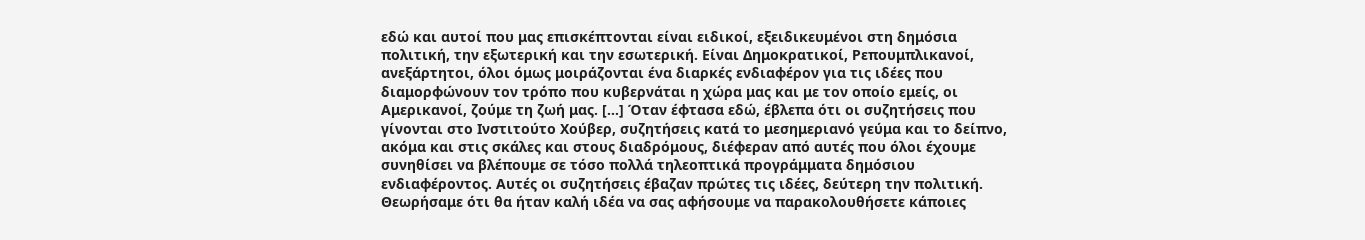εδώ και αυτοί που μας επισκέπτονται είναι ειδικοί, εξειδικευμένοι στη δημόσια πολιτική, την εξωτερική και την εσωτερική. Είναι Δημοκρατικοί, Ρεπουμπλικανοί, ανεξάρτητοι, όλοι όμως μοιράζονται ένα διαρκές ενδιαφέρον για τις ιδέες που διαμορφώνουν τον τρόπο που κυβερνάται η χώρα μας και με τον οποίο εμείς, οι Αμερικανοί, ζούμε τη ζωή μας. […] Όταν έφτασα εδώ, έβλεπα ότι οι συζητήσεις που γίνονται στο Ινστιτούτο Χούβερ, συζητήσεις κατά το μεσημεριανό γεύμα και το δείπνο, ακόμα και στις σκάλες και στους διαδρόμους, διέφεραν από αυτές που όλοι έχουμε συνηθίσει να βλέπουμε σε τόσο πολλά τηλεοπτικά προγράμματα δημόσιου ενδιαφέροντος. Αυτές οι συζητήσεις έβαζαν πρώτες τις ιδέες, δεύτερη την πολιτική. Θεωρήσαμε ότι θα ήταν καλή ιδέα να σας αφήσουμε να παρακολουθήσετε κάποιες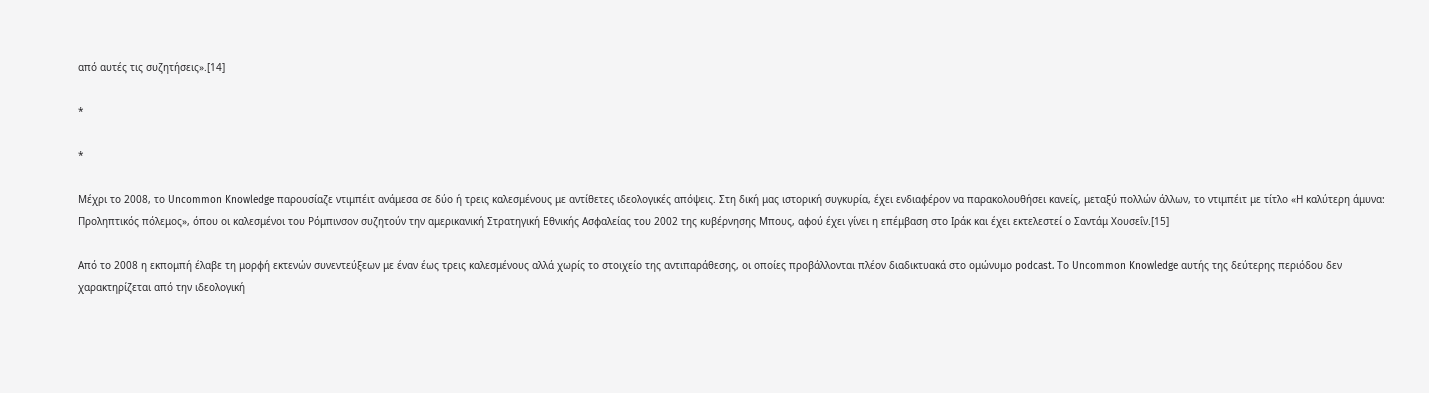από αυτές τις συζητήσεις».[14]

*

*

Μέχρι το 2008, το Uncommon Knowledge παρουσίαζε ντιμπέιτ ανάμεσα σε δύο ή τρεις καλεσμένους με αντίθετες ιδεολογικές απόψεις. Στη δική μας ιστορική συγκυρία, έχει ενδιαφέρον να παρακολουθήσει κανείς, μεταξύ πολλών άλλων, το ντιμπέιτ με τίτλο «Η καλύτερη άμυνα: Προληπτικός πόλεμος», όπου οι καλεσμένοι του Ρόμπινσον συζητούν την αμερικανική Στρατηγική Εθνικής Ασφαλείας του 2002 της κυβέρνησης Μπους, αφού έχει γίνει η επέμβαση στο Ιράκ και έχει εκτελεστεί ο Σαντάμ Χουσεΐν.[15]

Από το 2008 η εκπομπή έλαβε τη μορφή εκτενών συνεντεύξεων με έναν έως τρεις καλεσμένους αλλά χωρίς το στοιχείο της αντιπαράθεσης, οι οποίες προβάλλονται πλέον διαδικτυακά στο ομώνυμο podcast. Tο Uncommon Knowledge αυτής της δεύτερης περιόδου δεν χαρακτηρίζεται από την ιδεολογική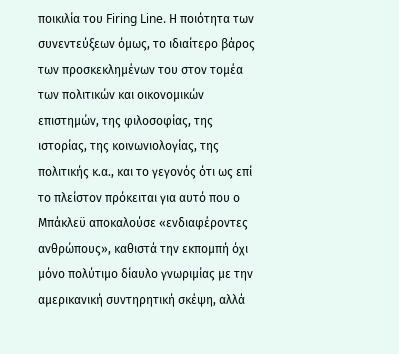ποικιλία του Firing Line. Η ποιότητα των συνεντεύξεων όμως, το ιδιαίτερο βάρος των προσκεκλημένων του στον τομέα των πολιτικών και οικονομικών επιστημών, της φιλοσοφίας, της ιστορίας, της κοινωνιολογίας, της πολιτικής κ.α., και το γεγονός ότι ως επί το πλείστον πρόκειται για αυτό που ο Μπάκλεϋ αποκαλούσε «ενδιαφέροντες ανθρώπους», καθιστά την εκπομπή όχι μόνο πολύτιμο δίαυλο γνωριμίας με την αμερικανική συντηρητική σκέψη, αλλά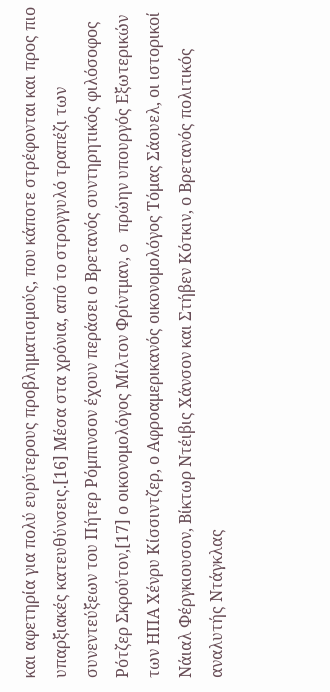και αφετηρία για πολύ ευρύτερους προβληματισμούς, που κάποτε στρέφονται και προς πιο υπαρξιακές κατευθύνσεις.[16] Μέσα στα χρόνια, από το στρογγυλό τραπέζι των συνεντεύξεων του Πήτερ Ρόμπινσον έχουν περάσει ο Βρετανός συντηρητικός φιλόσοφος Ρότζερ Σκρούτον,[17] ο οικονομολόγος Μίλτον Φρίντμαν, o πρώην υπουργός Εξωτερικών των ΗΠΑ Χένρυ Κίσσιντζερ, ο Αφροαμερικανός οικονομολόγος Τόμας Σάουελ, οι ιστορικοί Νάιαλ Φέργκιουσον, Βίκτωρ Ντέιβις Χάνσον και Στήβεν Κότκιν, ο Βρετανός πολιτικός αναλυτής Ντάγκλας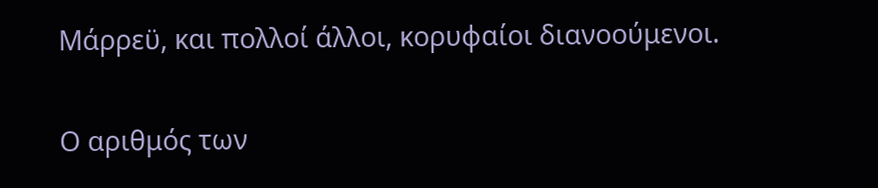Μάρρεϋ, και πολλοί άλλοι, κορυφαίοι διανοούμενοι.

Ο αριθμός των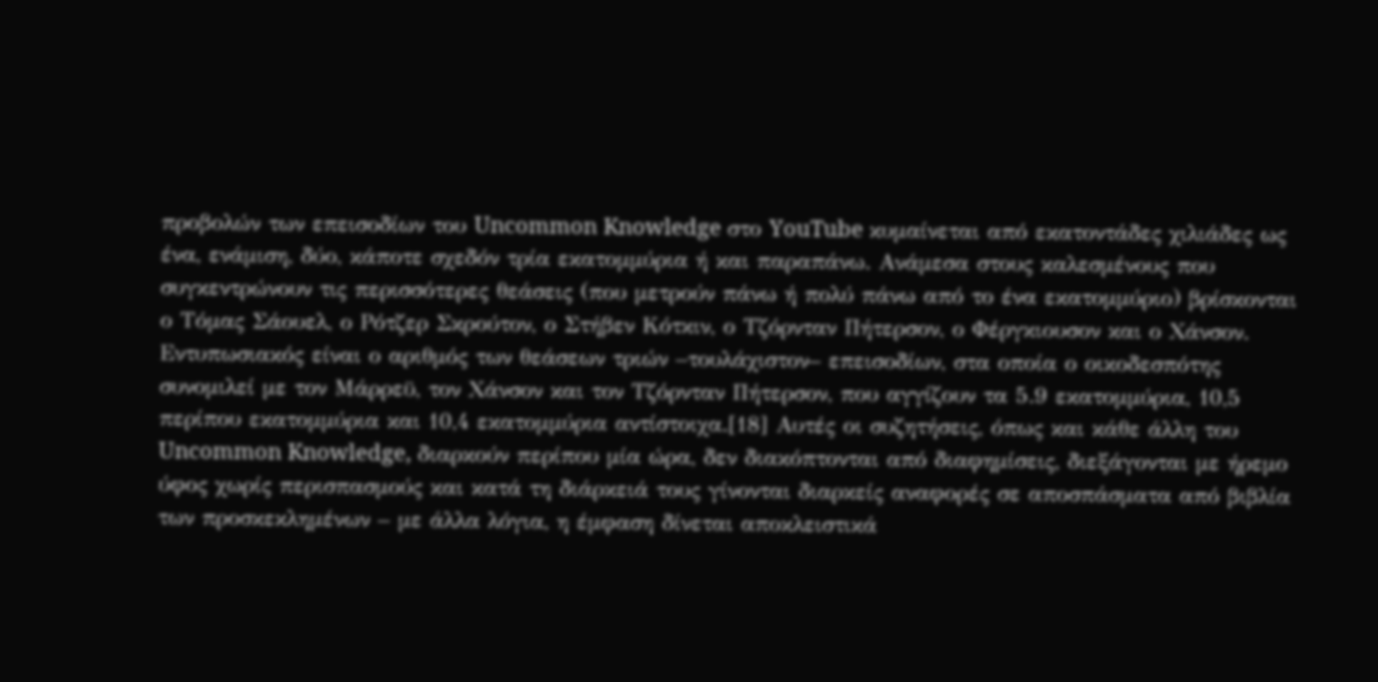προβολών των επεισοδίων του Uncommon Knowledge στο YouTube κυμαίνεται από εκατοντάδες χιλιάδες ως ένα, ενάμιση, δύο, κάποτε σχεδόν τρία εκατομμύρια ή και παραπάνω. Ανάμεσα στους καλεσμένους που συγκεντρώνουν τις περισσότερες θεάσεις (που μετρούν πάνω ή πολύ πάνω από το ένα εκατομμύριο) βρίσκονται ο Τόμας Σάουελ, ο Ρότζερ Σκρούτον, ο Στήβεν Κότκιν, ο Τζόρνταν Πήτερσον, ο Φέργκιουσον και ο Χάνσον. Εντυπωσιακός είναι ο αριθμός των θεάσεων τριών –τουλάχιστον– επεισοδίων, στα οποία ο οικοδεσπότης συνομιλεί με τον Μάρρεϋ, τον Χάνσον και τον Τζόρνταν Πήτερσον, που αγγίζουν τα 5.9 εκατομμύρια, 10,5 περίπου εκατομμύρια και 10,4 εκατομμύρια αντίστοιχα.[18] Αυτές οι συζητήσεις, όπως και κάθε άλλη του Uncommon Knowledge, διαρκούν περίπου μία ώρα, δεν διακόπτονται από διαφημίσεις, διεξάγονται με ήρεμο ύφος χωρίς περισπασμούς και κατά τη διάρκειά τους γίνονται διαρκείς αναφορές σε αποσπάσματα από βιβλία των προσκεκλημένων – με άλλα λόγια, η έμφαση δίνεται αποκλειστικά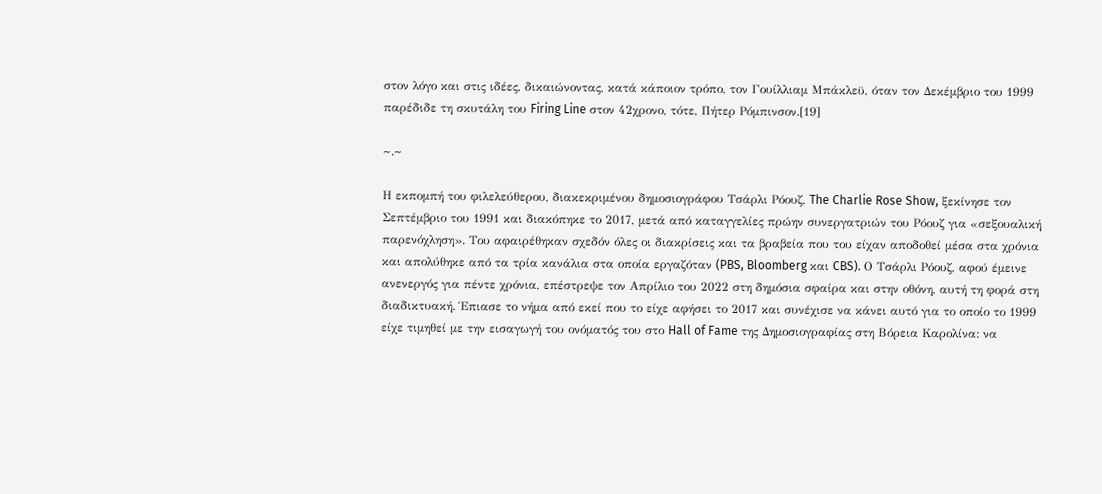στον λόγο και στις ιδέες, δικαιώνοντας, κατά κάποιον τρόπο, τον Γουίλλιαμ Μπάκλεϋ, όταν τον Δεκέμβριο του 1999 παρέδιδε τη σκυτάλη του Firing Line στον 42χρονο, τότε, Πήτερ Ρόμπινσον.[19]

~.~

Η εκπομπή του φιλελεύθερου, διακεκριμένου δημοσιογράφου Τσάρλι Ρόουζ, The Charlie Rose Show, ξεκίνησε τον Σεπτέμβριο του 1991 και διακόπηκε το 2017, μετά από καταγγελίες πρώην συνεργατριών του Ρόουζ για «σεξουαλική παρενόχληση». Του αφαιρέθηκαν σχεδόν όλες οι διακρίσεις και τα βραβεία που του είχαν αποδοθεί μέσα στα χρόνια και απολύθηκε από τα τρία κανάλια στα οποία εργαζόταν (PBS, Bloomberg και CBS). Ο Τσάρλι Ρόουζ, αφού έμεινε ανενεργός για πέντε χρόνια, επέστρεψε τον Απρίλιο του 2022 στη δημόσια σφαίρα και στην οθόνη, αυτή τη φορά στη διαδικτυακή. Έπιασε το νήμα από εκεί που το είχε αφήσει το 2017 και συνέχισε να κάνει αυτό για το οποίο το 1999 είχε τιμηθεί με την εισαγωγή του ονόματός του στο Hall of Fame της Δημοσιογραφίας στη Βόρεια Καρολίνα: να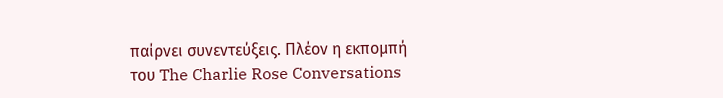παίρνει συνεντεύξεις. Πλέον η εκπομπή του The Charlie Rose Conversations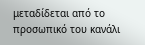μεταδίδεται από το προσωπικό του κανάλι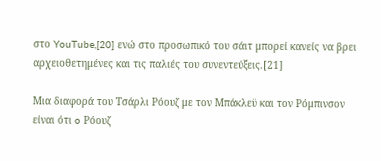στο YouTube,[20] ενώ στο προσωπικό του σάιτ μπορεί κανείς να βρει αρχειοθετημένες και τις παλιές του συνεντεύξεις.[21]

Μια διαφορά του Τσάρλι Ρόουζ με τον Μπάκλεϋ και τον Ρόμπινσον είναι ότι o Ρόουζ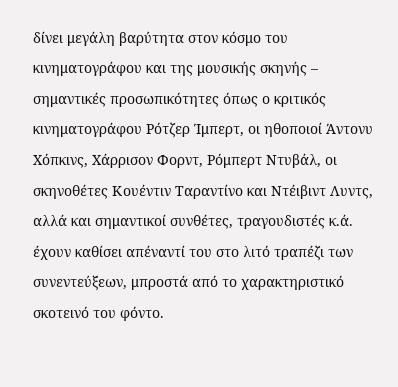δίνει μεγάλη βαρύτητα στον κόσμο του κινηματογράφου και της μουσικής σκηνής – σημαντικές προσωπικότητες όπως ο κριτικός κινηματογράφου Ρότζερ Ίμπερτ, οι ηθοποιοί Άντονυ Χόπκινς, Χάρρισον Φορντ, Ρόμπερτ Ντυβάλ, οι σκηνοθέτες Κουέντιν Ταραντίνο και Ντέιβιντ Λυντς, αλλά και σημαντικοί συνθέτες, τραγουδιστές κ.ά. έχουν καθίσει απέναντί του στο λιτό τραπέζι των συνεντεύξεων, μπροστά από το χαρακτηριστικό σκοτεινό του φόντο.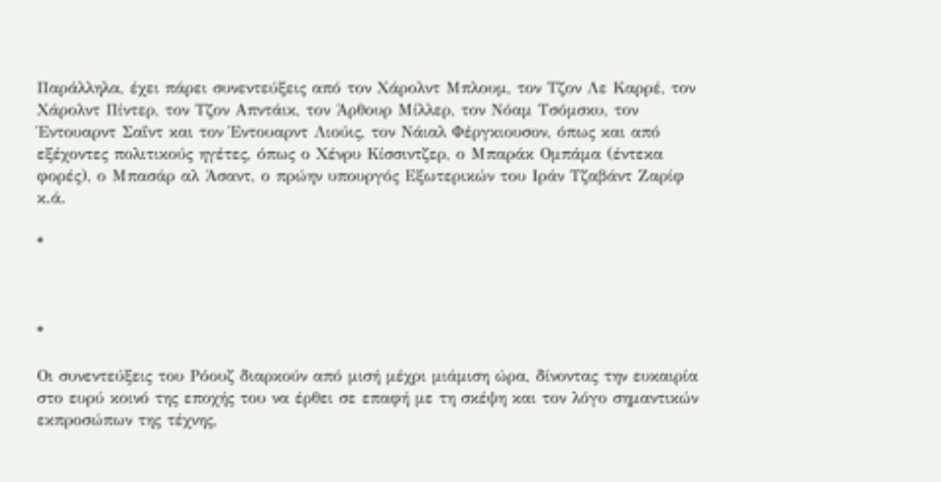Παράλληλα, έχει πάρει συνεντεύξεις από τον Χάρολντ Μπλουμ, τον Τζον Λε Καρρέ, τον Χάρολντ Πίντερ, τον Τζον Απντάικ, τον Άρθουρ Μίλλερ, τον Νόαμ Τσόμσκυ, τον Έντουαρντ Σαΐντ και τον Έντουαρντ Λιούις, τον Νάιαλ Φέργκιουσον, όπως και από εξέχοντες πολιτικούς ηγέτες, όπως ο Χένρυ Κίσσιντζερ, ο Μπαράκ Ομπάμα (έντεκα φορές), ο Μπασάρ αλ Άσαντ, ο πρώην υπουργός Εξωτερικών του Ιράν Τζαβάντ Ζαρίφ κ.ά.

*



*

Οι συνεντεύξεις του Ρόουζ διαρκούν από μισή μέχρι μιάμιση ώρα, δίνοντας την ευκαιρία στο ευρύ κοινό της εποχής του να έρθει σε επαφή με τη σκέψη και τον λόγο σημαντικών εκπροσώπων της τέχνης,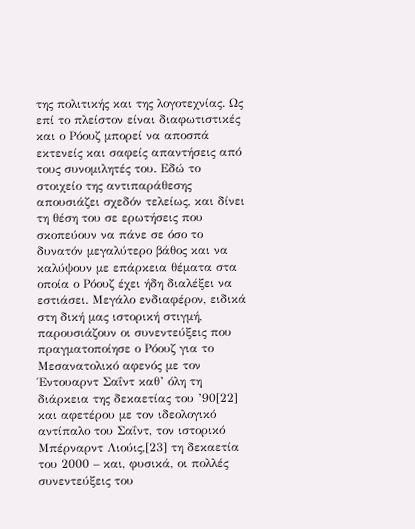της πολιτικής και της λογοτεχνίας. Ως επί το πλείστον είναι διαφωτιστικές και ο Ρόουζ μπορεί να αποσπά εκτενείς και σαφείς απαντήσεις από τους συνομιλητές του. Εδώ το στοιχείο της αντιπαράθεσης απουσιάζει σχεδόν τελείως, και δίνει τη θέση του σε ερωτήσεις που σκοπεύουν να πάνε σε όσο το δυνατόν μεγαλύτερο βάθος και να καλύψουν με επάρκεια θέματα στα οποία ο Ρόουζ έχει ήδη διαλέξει να εστιάσει. Μεγάλο ενδιαφέρον, ειδικά στη δική μας ιστορική στιγμή, παρουσιάζουν οι συνεντεύξεις που πραγματοποίησε ο Ρόουζ για το Μεσανατολικό αφενός με τον Έντουαρντ Σαΐντ καθ’ όλη τη διάρκεια της δεκαετίας του ’90[22] και αφετέρου με τον ιδεολογικό αντίπαλο του Σαΐντ, τον ιστορικό Μπέρναρντ Λιούις,[23] τη δεκαετία του 2000 – και, φυσικά, οι πολλές συνεντεύξεις του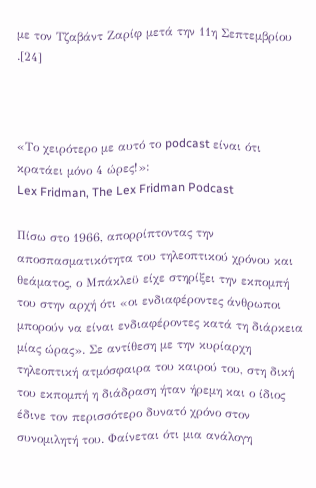με τον Τζαβάντ Ζαρίφ μετά την 11η Σεπτεμβρίου .[24]



«Το χειρότερο με αυτό το podcast είναι ότι κρατάει μόνο 4 ώρες!»:
Lex Fridman, The Lex Fridman Podcast

Πίσω στο 1966, απορρίπτοντας την αποσπασματικότητα του τηλεοπτικού χρόνου και θεάματος, ο Μπάκλεϋ είχε στηρίξει την εκπομπή του στην αρχή ότι «οι ενδιαφέροντες άνθρωποι μπορούν να είναι ενδιαφέροντες κατά τη διάρκεια μίας ώρας». Σε αντίθεση με την κυρίαρχη τηλεοπτική ατμόσφαιρα του καιρού του, στη δική του εκπομπή η διάδραση ήταν ήρεμη και ο ίδιος έδινε τον περισσότερο δυνατό χρόνο στον συνομιλητή του. Φαίνεται ότι μια ανάλογη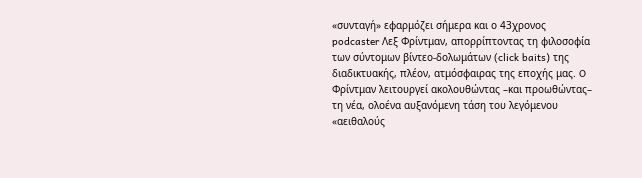«συνταγή» εφαρμόζει σήμερα και ο 43χρονος podcaster Λεξ Φρίντμαν, απορρίπτοντας τη φιλοσοφία των σύντομων βίντεο-δολωμάτων (click baits) της διαδικτυακής, πλέον, ατμόσφαιρας της εποχής μας. O Φρίντμαν λειτουργεί ακολουθώντας –και προωθώντας– τη νέα, ολοένα αυξανόμενη τάση του λεγόμενου «αειθαλούς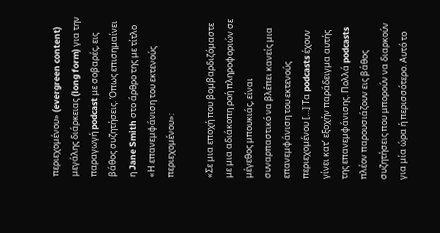περιεχομένου» (evergreen content) μεγάλης διάρκειας (long form) για την παραγωγή podcast με σοβαρές, εις βάθος συζητήσεις. Όπως επισημαίνει η Jane Smith στο άρθρο της με τίτλο «Η επανεμφάνιση του εκτενούς περιεχομένου»:

«Σε μια εποχή που βομβαρδιζόμαστε με μια αδιάκοπη ροή πληροφοριών σε μέγεθος μπουκιάς, είναι συναρπαστικό να βλέπει κανείς μια επανεμφάνιση του εκτενούς περιεχομένου […] Τα podcasts έχουν γίνει κατ’ εξοχήν παράδειγμα αυτής της επανεμφάνισης. Πολλά podcasts πλέον παρουσιάζουν εις βάθος συζητήσεις που μπορούν να διαρκούν για μία ώρα ή περισσότερο. Αυτό το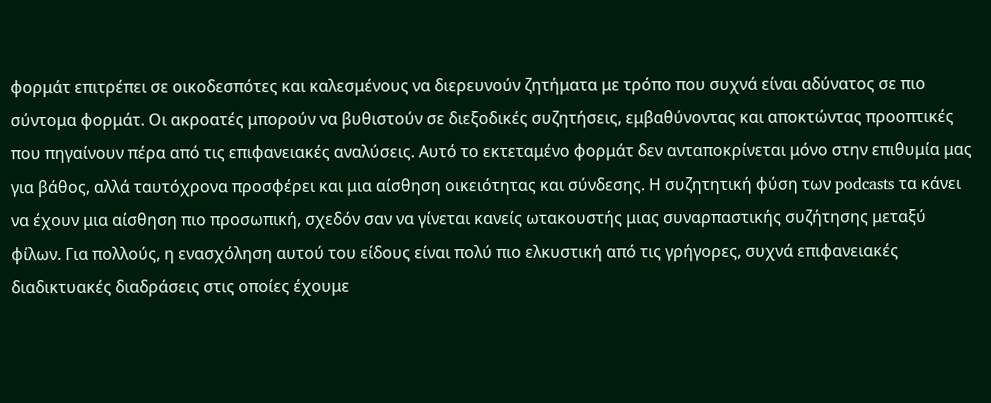φορμάτ επιτρέπει σε οικοδεσπότες και καλεσμένους να διερευνούν ζητήματα με τρόπο που συχνά είναι αδύνατος σε πιο σύντομα φορμάτ. Οι ακροατές μπορούν να βυθιστούν σε διεξοδικές συζητήσεις, εμβαθύνοντας και αποκτώντας προοπτικές που πηγαίνουν πέρα από τις επιφανειακές αναλύσεις. Αυτό το εκτεταμένο φορμάτ δεν ανταποκρίνεται μόνο στην επιθυμία μας για βάθος, αλλά ταυτόχρονα προσφέρει και μια αίσθηση οικειότητας και σύνδεσης. Η συζητητική φύση των podcasts τα κάνει να έχουν μια αίσθηση πιο προσωπική, σχεδόν σαν να γίνεται κανείς ωτακουστής μιας συναρπαστικής συζήτησης μεταξύ φίλων. Για πολλούς, η ενασχόληση αυτού του είδους είναι πολύ πιο ελκυστική από τις γρήγορες, συχνά επιφανειακές διαδικτυακές διαδράσεις στις οποίες έχουμε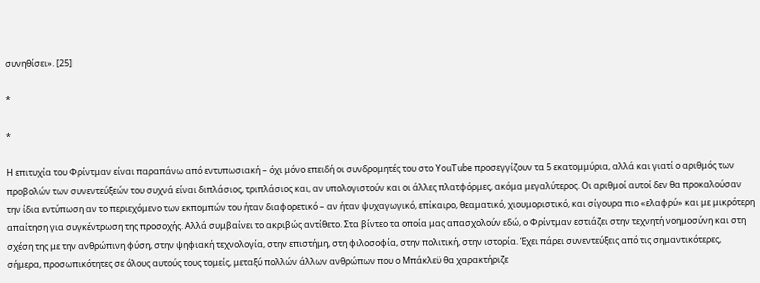συνηθίσει». [25]

*

*

Η επιτυχία του Φρίντμαν είναι παραπάνω από εντυπωσιακή – όχι μόνο επειδή οι συνδρομητές του στο YouTube προσεγγίζουν τα 5 εκατομμύρια, αλλά και γιατί ο αριθμός των προβολών των συνεντεύξεών του συχνά είναι διπλάσιος, τριπλάσιος και, αν υπολογιστούν και οι άλλες πλατφόρμες, ακόμα μεγαλύτερος. Οι αριθμοί αυτοί δεν θα προκαλούσαν την ίδια εντύπωση αν το περιεχόμενο των εκπομπών του ήταν διαφορετικό – αν ήταν ψυχαγωγικό, επίκαιρο, θεαματικό, χιουμοριστικό, και σίγουρα πιο «ελαφρύ» και με μικρότερη απαίτηση για συγκέντρωση της προσοχής. Αλλά συμβαίνει το ακριβώς αντίθετο. Στα βίντεο τα οποία μας απασχολούν εδώ, ο Φρίντμαν εστιάζει στην τεχνητή νοημοσύνη και στη σχέση της με την ανθρώπινη φύση, στην ψηφιακή τεχνολογία, στην επιστήμη, στη φιλοσοφία, στην πολιτική, στην ιστορία. Έχει πάρει συνεντεύξεις από τις σημαντικότερες, σήμερα, προσωπικότητες σε όλους αυτούς τους τομείς, μεταξύ πολλών άλλων ανθρώπων που ο Μπάκλεϋ θα χαρακτήριζε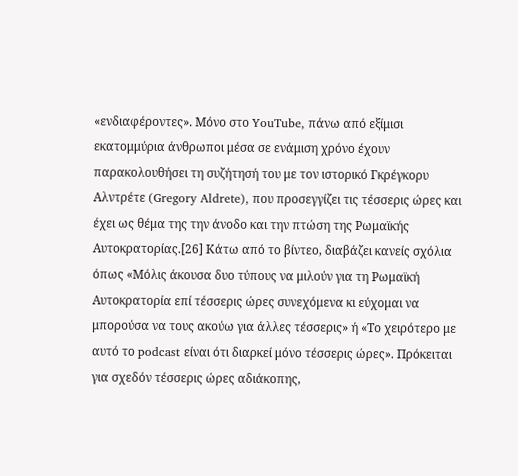«ενδιαφέροντες». Μόνο στο YouTube, πάνω από εξίμισι εκατομμύρια άνθρωποι μέσα σε ενάμιση χρόνο έχουν παρακολουθήσει τη συζήτησή του με τον ιστορικό Γκρέγκορυ Αλντρέτε (Gregory Aldrete), που προσεγγίζει τις τέσσερις ώρες και έχει ως θέμα της την άνοδο και την πτώση της Ρωμαϊκής Αυτοκρατορίας.[26] Κάτω από το βίντεο, διαβάζει κανείς σχόλια όπως «Μόλις άκουσα δυο τύπους να μιλούν για τη Ρωμαϊκή Αυτοκρατορία επί τέσσερις ώρες συνεχόμενα κι εύχομαι να μπορούσα να τους ακούω για άλλες τέσσερις» ή «Το χειρότερο με αυτό το podcast είναι ότι διαρκεί μόνο τέσσερις ώρες». Πρόκειται για σχεδόν τέσσερις ώρες αδιάκοπης,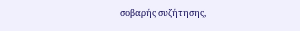σοβαρής συζήτησης,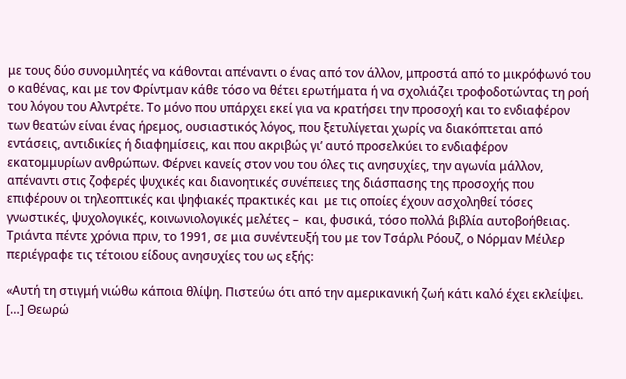με τους δύο συνομιλητές να κάθονται απέναντι ο ένας από τον άλλον, μπροστά από το μικρόφωνό του ο καθένας, και με τον Φρίντμαν κάθε τόσο να θέτει ερωτήματα ή να σχολιάζει τροφοδοτώντας τη ροή του λόγου του Αλντρέτε. Το μόνο που υπάρχει εκεί για να κρατήσει την προσοχή και το ενδιαφέρον των θεατών είναι ένας ήρεμος, ουσιαστικός λόγος, που ξετυλίγεται χωρίς να διακόπτεται από εντάσεις, αντιδικίες ή διαφημίσεις, και που ακριβώς γι’ αυτό προσελκύει το ενδιαφέρον εκατομμυρίων ανθρώπων. Φέρνει κανείς στον νου του όλες τις ανησυχίες, την αγωνία μάλλον, απέναντι στις ζοφερές ψυχικές και διανοητικές συνέπειες της διάσπασης της προσοχής που επιφέρουν οι τηλεοπτικές και ψηφιακές πρακτικές και  με τις οποίες έχουν ασχοληθεί τόσες γνωστικές, ψυχολογικές, κοινωνιολογικές μελέτες –  και, φυσικά, τόσο πολλά βιβλία αυτοβοήθειας. Τριάντα πέντε χρόνια πριν, το 1991, σε μια συνέντευξή του με τον Τσάρλι Ρόουζ, ο Νόρμαν Μέιλερ περιέγραφε τις τέτοιου είδους ανησυχίες του ως εξής:

«Αυτή τη στιγμή νιώθω κάποια θλίψη. Πιστεύω ότι από την αμερικανική ζωή κάτι καλό έχει εκλείψει. […] Θεωρώ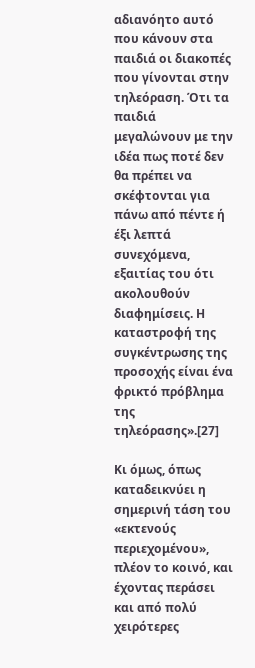αδιανόητο αυτό που κάνουν στα παιδιά οι διακοπές που γίνονται στην τηλεόραση. Ότι τα παιδιά μεγαλώνουν με την ιδέα πως ποτέ δεν θα πρέπει να σκέφτονται για πάνω από πέντε ή έξι λεπτά συνεχόμενα, εξαιτίας του ότι ακολουθούν διαφημίσεις. Η καταστροφή της συγκέντρωσης της προσοχής είναι ένα φρικτό πρόβλημα της τηλεόρασης».[27]

Κι όμως, όπως καταδεικνύει η σημερινή τάση του «εκτενούς περιεχομένου», πλέον το κοινό, και έχοντας περάσει και από πολύ χειρότερες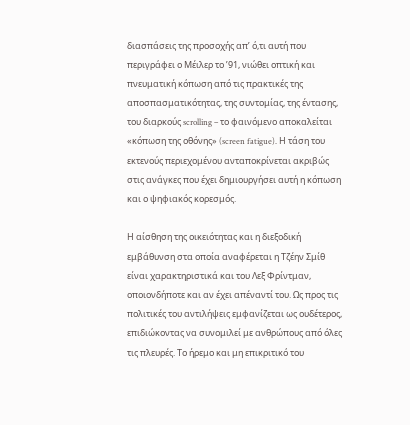διασπάσεις της προσοχής απ’ ό,τι αυτή που περιγράφει ο Μέιλερ το ’91, νιώθει οπτική και πνευματική κόπωση από τις πρακτικές της αποσπασματικότητας, της συντομίας, της έντασης, του διαρκούς scrolling – το φαινόμενο αποκαλείται «κόπωση της οθόνης» (screen fatigue). Η τάση του εκτενούς περιεχομένου ανταποκρίνεται ακριβώς στις ανάγκες που έχει δημιουργήσει αυτή η κόπωση και ο ψηφιακός κορεσμός.

Η αίσθηση της οικειότητας και η διεξοδική εμβάθυνση στα οποία αναφέρεται η Τζέην Σμίθ είναι χαρακτηριστικά και του Λεξ Φρίντμαν, οποιονδήποτε και αν έχει απέναντί του. Ως προς τις πολιτικές του αντιλήψεις εμφανίζεται ως ουδέτερος,  επιδιώκοντας να συνομιλεί με ανθρώπους από όλες τις πλευρές. Το ήρεμο και μη επικριτικό του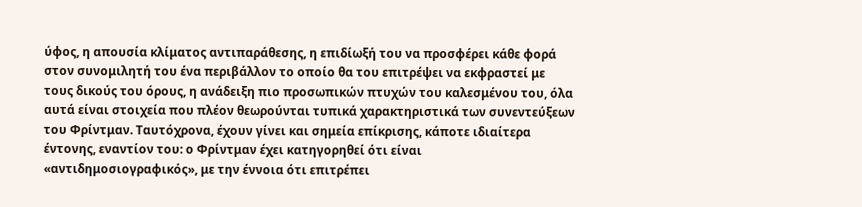ύφος, η απουσία κλίματος αντιπαράθεσης, η επιδίωξή του να προσφέρει κάθε φορά στον συνομιλητή του ένα περιβάλλον το οποίο θα του επιτρέψει να εκφραστεί με τους δικούς του όρους, η ανάδειξη πιο προσωπικών πτυχών του καλεσμένου του, όλα αυτά είναι στοιχεία που πλέον θεωρούνται τυπικά χαρακτηριστικά των συνεντεύξεων του Φρίντμαν. Ταυτόχρονα, έχουν γίνει και σημεία επίκρισης, κάποτε ιδιαίτερα έντονης, εναντίον του: ο Φρίντμαν έχει κατηγορηθεί ότι είναι «αντιδημοσιογραφικός», με την έννοια ότι επιτρέπει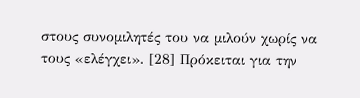στους συνομιλητές του να μιλούν χωρίς να τους «ελέγχει». [28] Πρόκειται για την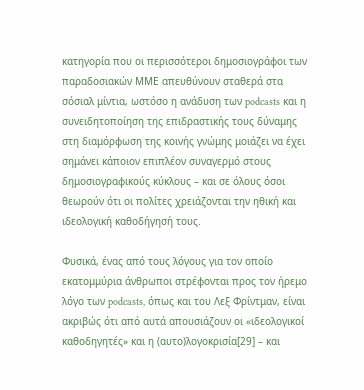κατηγορία που οι περισσότεροι δημοσιογράφοι των παραδοσιακών ΜΜΕ απευθύνουν σταθερά στα σόσιαλ μίντια, ωστόσο η ανάδυση των podcasts και η συνειδητοποίηση της επιδραστικής τους δύναμης στη διαμόρφωση της κοινής γνώμης μοιάζει να έχει σημάνει κάποιον επιπλέον συναγερμό στους δημοσιογραφικούς κύκλους – και σε όλους όσοι θεωρούν ότι οι πολίτες χρειάζονται την ηθική και ιδεολογική καθοδήγησή τους.

Φυσικά, ένας από τους λόγους για τον οποίο εκατομμύρια άνθρωποι στρέφονται προς τον ήρεμο λόγο των podcasts, όπως και του Λεξ Φρίντμαν, είναι ακριβώς ότι από αυτά απουσιάζουν οι «ιδεολογικοί καθοδηγητές» και η (αυτο)λογοκρισία[29] – και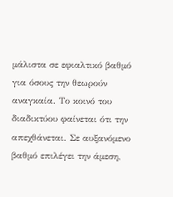μάλιστα σε εφιαλτικό βαθμό για όσους την θεωρούν αναγκαία. Το κοινό του διαδικτύου φαίνεται ότι την απεχθάνεται. Σε αυξανόμενο βαθμό επιλέγει την άμεση,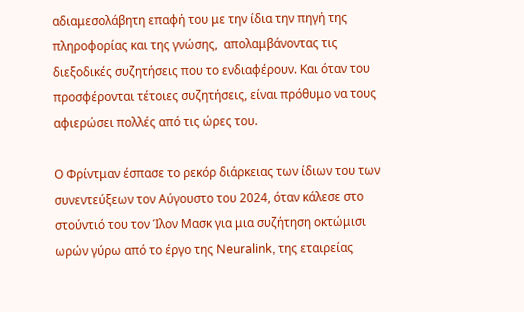αδιαμεσολάβητη επαφή του με την ίδια την πηγή της πληροφορίας και της γνώσης,  απολαμβάνοντας τις διεξοδικές συζητήσεις που το ενδιαφέρουν. Και όταν του προσφέρονται τέτοιες συζητήσεις, είναι πρόθυμο να τους αφιερώσει πολλές από τις ώρες του.

Ο Φρίντμαν έσπασε το ρεκόρ διάρκειας των ίδιων του των συνεντεύξεων τον Αύγουστο του 2024, όταν κάλεσε στο στούντιό του τον Ίλον Μασκ για μια συζήτηση οκτώμισι ωρών γύρω από το έργο της Neuralink, της εταιρείας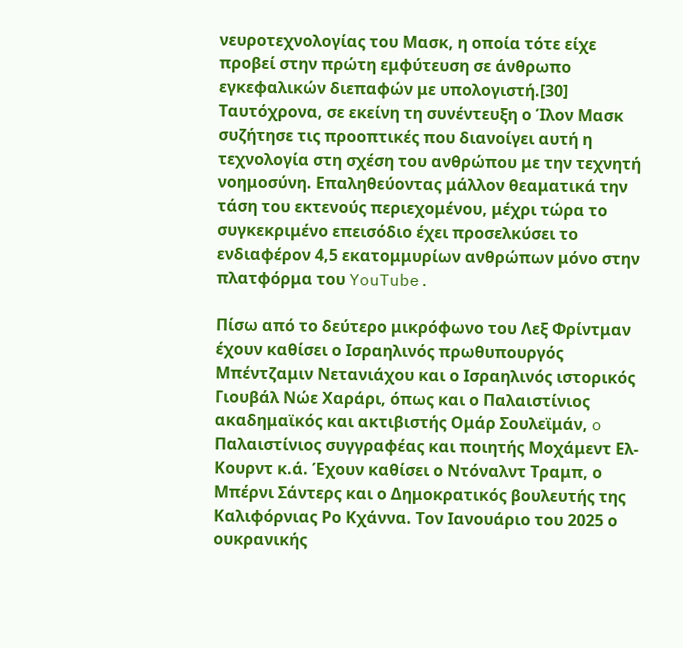νευροτεχνολογίας του Μασκ, η οποία τότε είχε προβεί στην πρώτη εμφύτευση σε άνθρωπο εγκεφαλικών διεπαφών με υπολογιστή.[30] Ταυτόχρονα, σε εκείνη τη συνέντευξη ο Ίλον Μασκ συζήτησε τις προοπτικές που διανοίγει αυτή η τεχνολογία στη σχέση του ανθρώπου με την τεχνητή νοημοσύνη. Επαληθεύοντας μάλλον θεαματικά την τάση του εκτενούς περιεχομένου, μέχρι τώρα το συγκεκριμένο επεισόδιο έχει προσελκύσει το ενδιαφέρον 4,5 εκατομμυρίων ανθρώπων μόνο στην πλατφόρμα του YouTube.

Πίσω από το δεύτερο μικρόφωνο του Λεξ Φρίντμαν έχουν καθίσει ο Ισραηλινός πρωθυπουργός Μπέντζαμιν Νετανιάχου και ο Ισραηλινός ιστορικός Γιουβάλ Νώε Χαράρι, όπως και ο Παλαιστίνιος ακαδημαϊκός και ακτιβιστής Ομάρ Σουλεϊμάν, o Παλαιστίνιος συγγραφέας και ποιητής Μοχάμεντ Ελ-Κουρντ κ.ά. Έχουν καθίσει ο Ντόναλντ Τραμπ, ο Μπέρνι Σάντερς και ο Δημοκρατικός βουλευτής της Καλιφόρνιας Ρο Κχάννα. Τον Ιανουάριο του 2025 ο ουκρανικής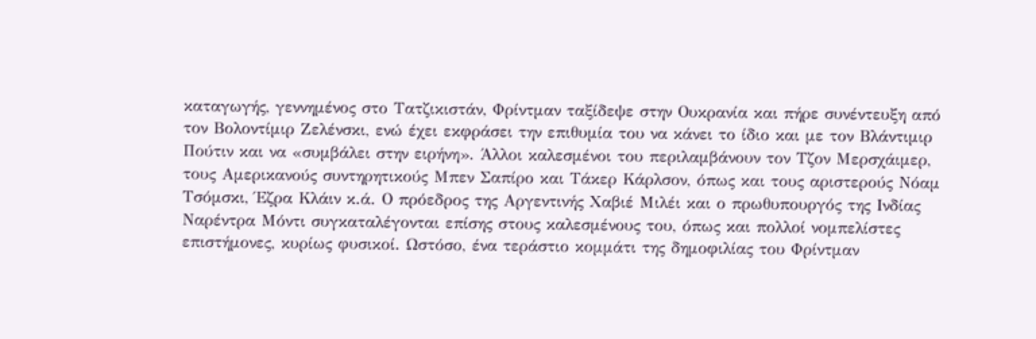καταγωγής, γεννημένος στο Τατζικιστάν, Φρίντμαν ταξίδεψε στην Ουκρανία και πήρε συνέντευξη από τον Βολοντίμιρ Ζελένσκι, ενώ έχει εκφράσει την επιθυμία του να κάνει το ίδιο και με τον Βλάντιμιρ Πούτιν και να «συμβάλει στην ειρήνη». Άλλοι καλεσμένοι του περιλαμβάνουν τον Τζον Μερσχάιμερ, τους Αμερικανούς συντηρητικούς Μπεν Σαπίρο και Τάκερ Κάρλσον, όπως και τους αριστερούς Νόαμ Τσόμσκι, Έζρα Κλάιν κ.ά. Ο πρόεδρος της Αργεντινής Χαβιέ Μιλέι και ο πρωθυπουργός της Ινδίας Ναρέντρα Μόντι συγκαταλέγονται επίσης στους καλεσμένους του, όπως και πολλοί νομπελίστες επιστήμονες, κυρίως φυσικοί. Ωστόσο, ένα τεράστιο κομμάτι της δημοφιλίας του Φρίντμαν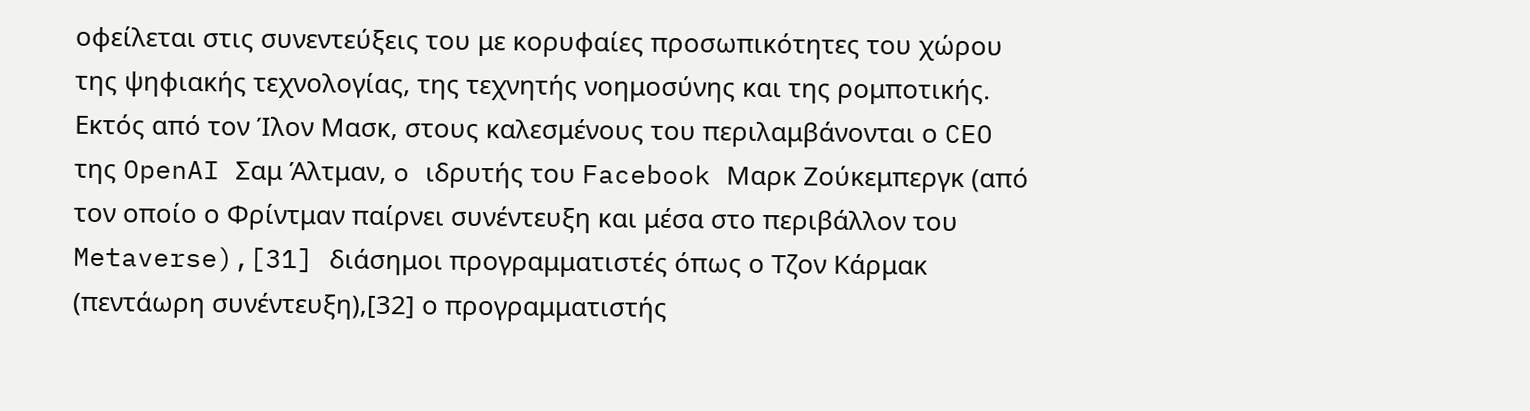οφείλεται στις συνεντεύξεις του με κορυφαίες προσωπικότητες του χώρου της ψηφιακής τεχνολογίας, της τεχνητής νοημοσύνης και της ρομποτικής. Εκτός από τον Ίλον Μασκ, στους καλεσμένους του περιλαμβάνονται ο CEO της OpenAI Σαμ Άλτμαν, o ιδρυτής του Facebook Μαρκ Ζούκεμπεργκ (από τον οποίο ο Φρίντμαν παίρνει συνέντευξη και μέσα στο περιβάλλον του Metaverse),[31] διάσημοι προγραμματιστές όπως ο Τζον Κάρμακ (πεντάωρη συνέντευξη),[32] ο προγραμματιστής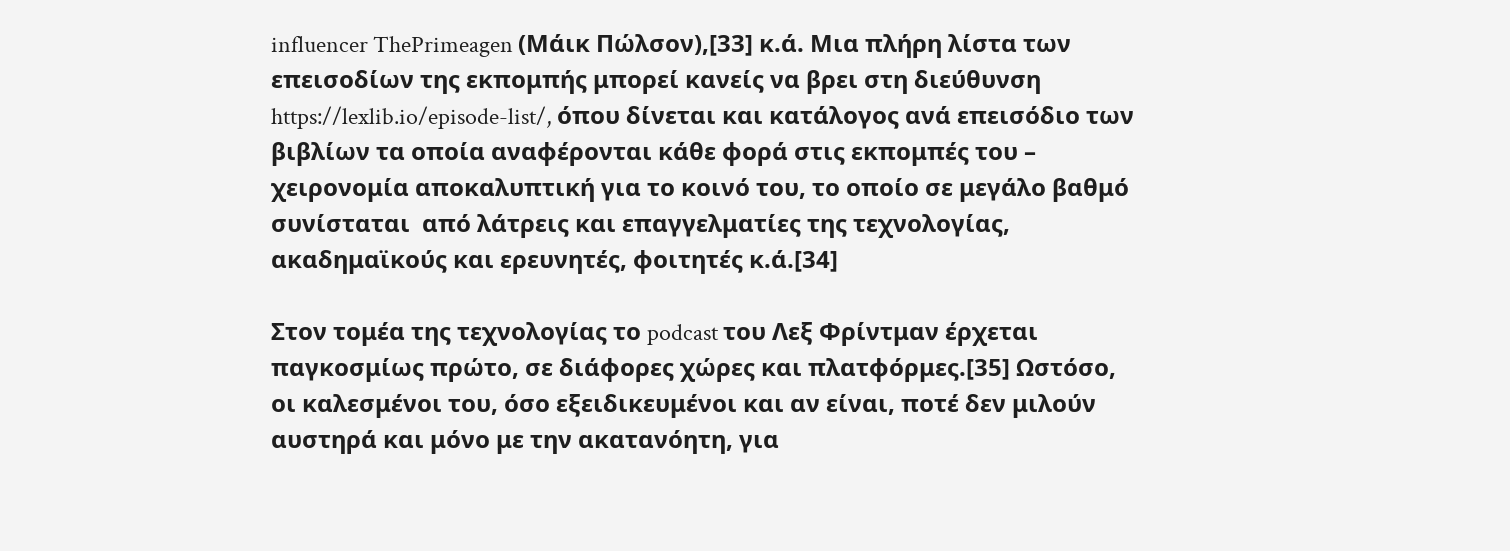influencer ThePrimeagen (Μάικ Πώλσον),[33] κ.ά. Μια πλήρη λίστα των επεισοδίων της εκπομπής μπορεί κανείς να βρει στη διεύθυνση https://lexlib.io/episode-list/, όπου δίνεται και κατάλογος ανά επεισόδιο των βιβλίων τα οποία αναφέρονται κάθε φορά στις εκπομπές του – χειρονομία αποκαλυπτική για το κοινό του, το οποίο σε μεγάλο βαθμό συνίσταται  από λάτρεις και επαγγελματίες της τεχνολογίας, ακαδημαϊκούς και ερευνητές, φοιτητές κ.ά.[34]

Στον τομέα της τεχνολογίας το podcast του Λεξ Φρίντμαν έρχεται παγκοσμίως πρώτο, σε διάφορες χώρες και πλατφόρμες.[35] Ωστόσο, οι καλεσμένοι του, όσο εξειδικευμένοι και αν είναι, ποτέ δεν μιλούν αυστηρά και μόνο με την ακατανόητη, για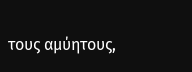τους αμύητους,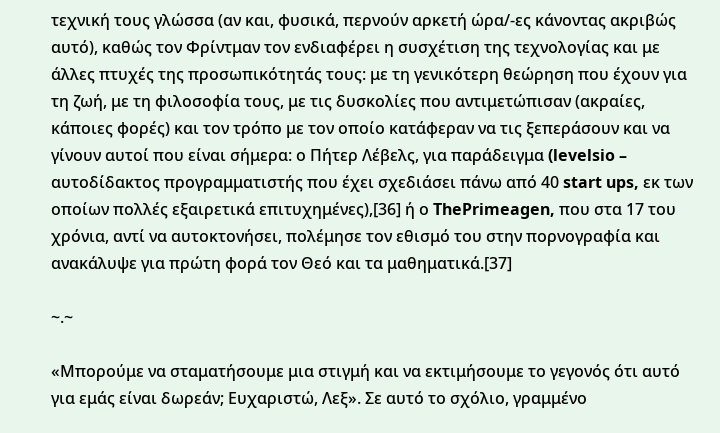τεχνική τους γλώσσα (αν και, φυσικά, περνούν αρκετή ώρα/-ες κάνοντας ακριβώς αυτό), καθώς τον Φρίντμαν τον ενδιαφέρει η συσχέτιση της τεχνολογίας και με άλλες πτυχές της προσωπικότητάς τους: με τη γενικότερη θεώρηση που έχουν για τη ζωή, με τη φιλοσοφία τους, με τις δυσκολίες που αντιμετώπισαν (ακραίες, κάποιες φορές) και τον τρόπο με τον οποίο κατάφεραν να τις ξεπεράσουν και να γίνουν αυτοί που είναι σήμερα: ο Πήτερ Λέβελς, για παράδειγμα (levelsio – αυτοδίδακτος προγραμματιστής που έχει σχεδιάσει πάνω από 40 start ups, εκ των οποίων πολλές εξαιρετικά επιτυχημένες),[36] ή ο ThePrimeagen, που στα 17 του χρόνια, αντί να αυτοκτονήσει, πολέμησε τον εθισμό του στην πορνογραφία και ανακάλυψε για πρώτη φορά τον Θεό και τα μαθηματικά.[37]

~.~

«Μπορούμε να σταματήσουμε μια στιγμή και να εκτιμήσουμε το γεγονός ότι αυτό για εμάς είναι δωρεάν; Ευχαριστώ, Λεξ». Σε αυτό το σχόλιο, γραμμένο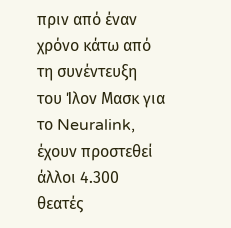πριν από έναν χρόνο κάτω από τη συνέντευξη του Ίλον Μασκ για το Neuralink, έχουν προστεθεί άλλοι 4.300 θεατές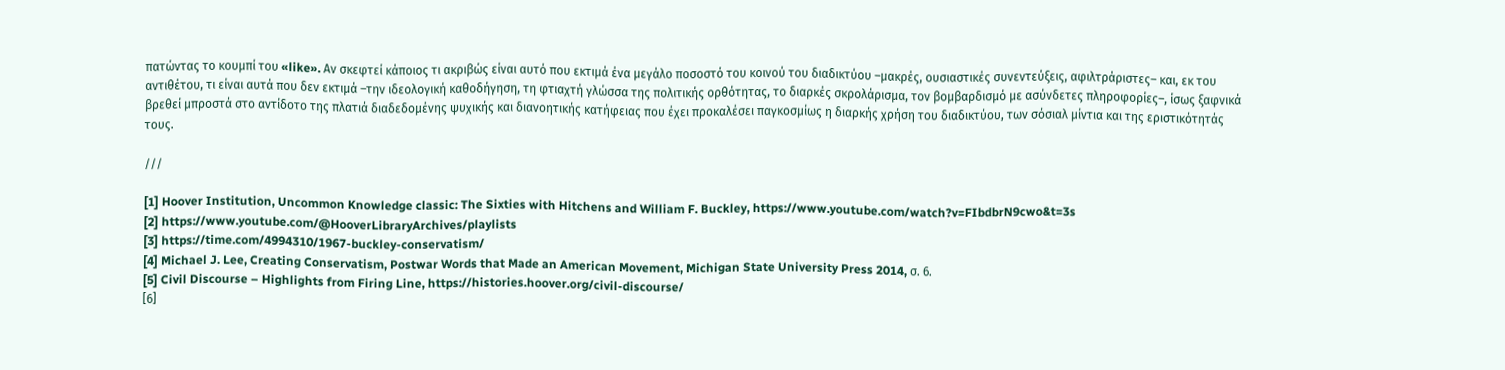πατώντας το κουμπί του «like». Αν σκεφτεί κάποιος τι ακριβώς είναι αυτό που εκτιμά ένα μεγάλο ποσοστό του κοινού του διαδικτύου –μακρές, ουσιαστικές συνεντεύξεις, αφιλτράριστες– και, εκ του αντιθέτου, τι είναι αυτά που δεν εκτιμά –την ιδεολογική καθοδήγηση, τη φτιαχτή γλώσσα της πολιτικής ορθότητας, το διαρκές σκρολάρισμα, τον βομβαρδισμό με ασύνδετες πληροφορίες–, ίσως ξαφνικά βρεθεί μπροστά στο αντίδοτο της πλατιά διαδεδομένης ψυχικής και διανοητικής κατήφειας που έχει προκαλέσει παγκοσμίως η διαρκής χρήση του διαδικτύου, των σόσιαλ μίντια και της εριστικότητάς τους.

///

[1] Hoover Institution, Uncommon Knowledge classic: The Sixties with Hitchens and William F. Buckley, https://www.youtube.com/watch?v=FIbdbrN9cwo&t=3s
[2] https://www.youtube.com/@HooverLibraryArchives/playlists
[3] https://time.com/4994310/1967-buckley-conservatism/
[4] Michael J. Lee, Creating Conservatism, Postwar Words that Made an American Movement, Michigan State University Press 2014, σ. 6.
[5] Civil Discourse – Highlights from Firing Line, https://histories.hoover.org/civil-discourse/
[6]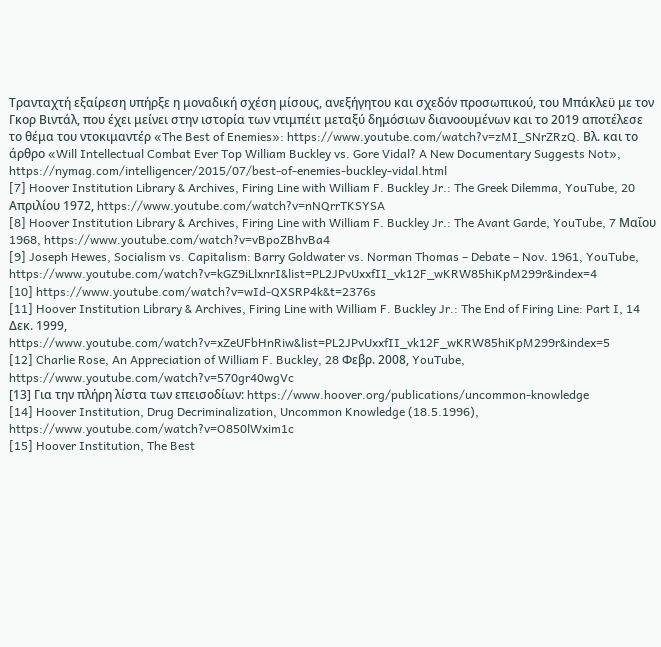Τρανταχτή εξαίρεση υπήρξε η μοναδική σχέση μίσους, ανεξήγητου και σχεδόν προσωπικού, του Μπάκλεϋ με τον Γκορ Βιντάλ, που έχει μείνει στην ιστορία των ντιμπέιτ μεταξύ δημόσιων διανοουμένων και το 2019 αποτέλεσε το θέμα του ντοκιμαντέρ «The Best of Enemies»: https://www.youtube.com/watch?v=zMI_SNrZRzQ. Βλ. και το άρθρο «Will Intellectual Combat Ever Top William Buckley vs. Gore Vidal? A New Documentary Suggests Not», https://nymag.com/intelligencer/2015/07/best-of-enemies-buckley-vidal.html
[7] Hoover Institution Library & Archives, Firing Line with William F. Buckley Jr.: The Greek Dilemma, YouTube, 20 Απριλίου 1972, https://www.youtube.com/watch?v=nNQrrTKSYSA
[8] Hoover Institution Library & Archives, Firing Line with William F. Buckley Jr.: The Avant Garde, YouTube, 7 Μαΐου 1968, https://www.youtube.com/watch?v=vBpoZBhvBa4
[9] Joseph Hewes, Socialism vs. Capitalism: Barry Goldwater vs. Norman Thomas – Debate – Nov. 1961, YouTube, https://www.youtube.com/watch?v=kGZ9iLlxnrI&list=PL2JPvUxxfII_vk12F_wKRW85hiKpM299r&index=4
[10] https://www.youtube.com/watch?v=wId-QXSRP4k&t=2376s
[11] Hoover Institution Library & Archives, Firing Line with William F. Buckley Jr.: The End of Firing Line: Part I, 14 Δεκ. 1999, https://www.youtube.com/watch?v=xZeUFbHnRiw&list=PL2JPvUxxfII_vk12F_wKRW85hiKpM299r&index=5
[12] Charlie Rose, An Appreciation of William F. Buckley, 28 Φεβρ. 2008, YouTube, https://www.youtube.com/watch?v=570gr40wgVc
[13] Για την πλήρη λίστα των επεισοδίων: https://www.hoover.org/publications/uncommon-knowledge
[14] Hoover Institution, Drug Decriminalization, Uncommon Knowledge (18.5.1996), https://www.youtube.com/watch?v=O850lWxim1c
[15] Hoover Institution, The Best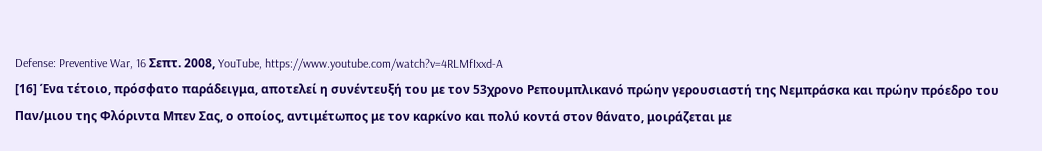Defense: Preventive War, 16 Σεπτ. 2008, YouTube, https://www.youtube.com/watch?v=4RLMfIxxd-A
[16] Ένα τέτοιο, πρόσφατο παράδειγμα, αποτελεί η συνέντευξή του με τον 53χρονο Ρεπουμπλικανό πρώην γερουσιαστή της Νεμπράσκα και πρώην πρόεδρο του Παν/μιου της Φλόριντα Μπεν Σας, ο οποίος, αντιμέτωπος με τον καρκίνο και πολύ κοντά στον θάνατο, μοιράζεται με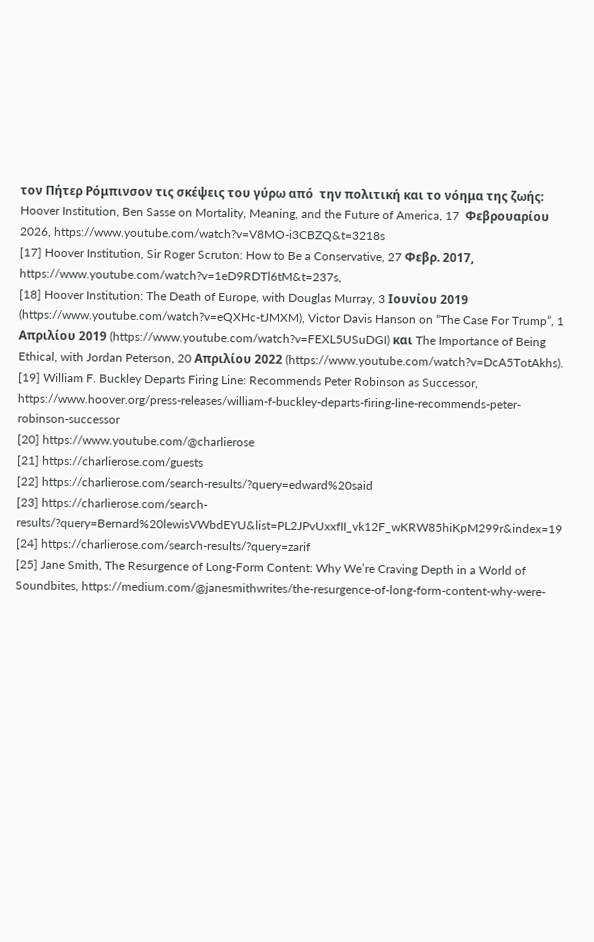τον Πήτερ Ρόμπινσον τις σκέψεις του γύρω από  την πολιτική και το νόημα της ζωής: Hoover Institution, Ben Sasse on Mortality, Meaning, and the Future of America, 17  Φεβρουαρίου 2026, https://www.youtube.com/watch?v=V8MO-i3CBZQ&t=3218s
[17] Hoover Institution, Sir Roger Scruton: How to Be a Conservative, 27 Φεβρ. 2017, https://www.youtube.com/watch?v=1eD9RDTl6tM&t=237s,
[18] Hoover Institution: The Death of Europe, with Douglas Murray, 3 Ιουνίου 2019 (https://www.youtube.com/watch?v=eQXHc-tJMXM), Victor Davis Hanson on “The Case For Trump”, 1 Απριλίου 2019 (https://www.youtube.com/watch?v=FEXL5USuDGI) και The Importance of Being Ethical, with Jordan Peterson, 20 Απριλίου 2022 (https://www.youtube.com/watch?v=DcA5TotAkhs).
[19] William F. Buckley Departs Firing Line: Recommends Peter Robinson as Successor, https://www.hoover.org/press-releases/william-f-buckley-departs-firing-line-recommends-peter-robinson-successor
[20] https://www.youtube.com/@charlierose
[21] https://charlierose.com/guests
[22] https://charlierose.com/search-results/?query=edward%20said
[23] https://charlierose.com/search-results/?query=Bernard%20lewisVWbdEYU&list=PL2JPvUxxfII_vk12F_wKRW85hiKpM299r&index=19
[24] https://charlierose.com/search-results/?query=zarif
[25] Jane Smith, The Resurgence of Long-Form Content: Why We’re Craving Depth in a World of Soundbites, https://medium.com/@janesmithwrites/the-resurgence-of-long-form-content-why-were-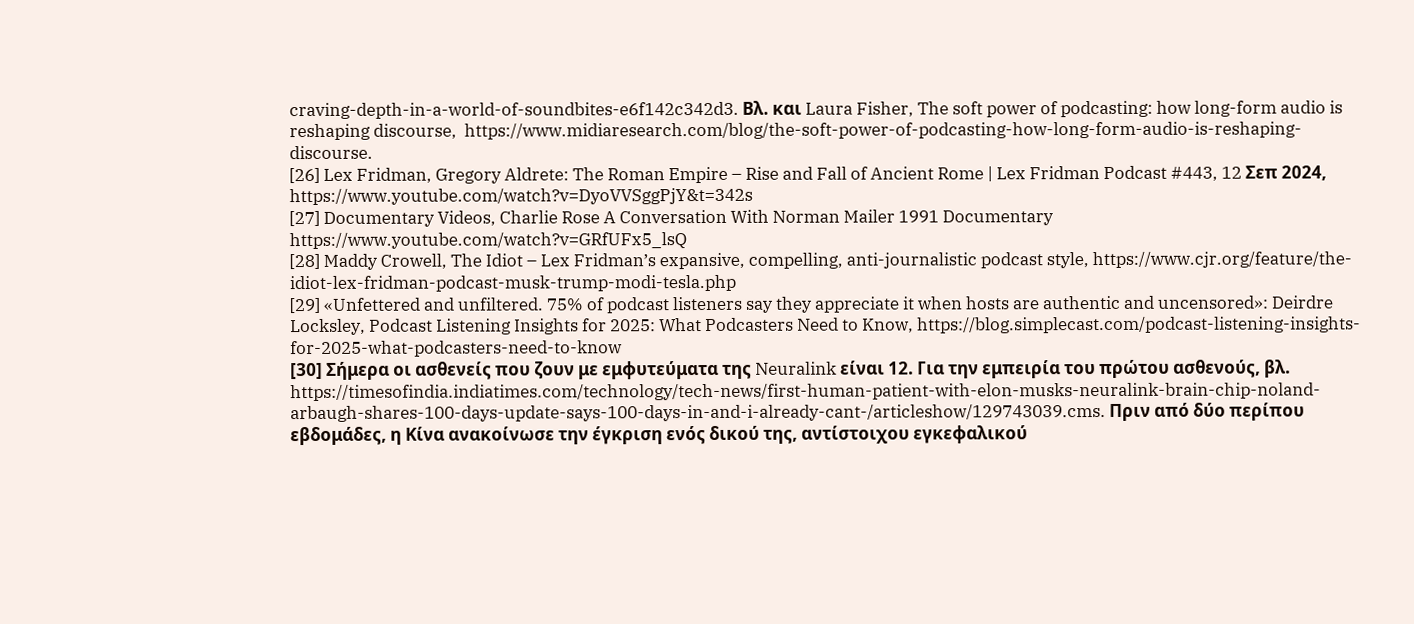craving-depth-in-a-world-of-soundbites-e6f142c342d3. Βλ. και Laura Fisher, The soft power of podcasting: how long-form audio is reshaping discourse,  https://www.midiaresearch.com/blog/the-soft-power-of-podcasting-how-long-form-audio-is-reshaping-discourse.
[26] Lex Fridman, Gregory Aldrete: The Roman Empire – Rise and Fall of Ancient Rome | Lex Fridman Podcast #443, 12 Σεπ 2024, https://www.youtube.com/watch?v=DyoVVSggPjY&t=342s
[27] Documentary Videos, Charlie Rose A Conversation With Norman Mailer 1991 Documentary https://www.youtube.com/watch?v=GRfUFx5_lsQ
[28] Maddy Crowell, The Idiot – Lex Fridman’s expansive, compelling, anti-journalistic podcast style, https://www.cjr.org/feature/the-idiot-lex-fridman-podcast-musk-trump-modi-tesla.php
[29] «Unfettered and unfiltered. 75% of podcast listeners say they appreciate it when hosts are authentic and uncensored»: Deirdre Locksley, Podcast Listening Insights for 2025: What Podcasters Need to Know, https://blog.simplecast.com/podcast-listening-insights-for-2025-what-podcasters-need-to-know
[30] Σήμερα οι ασθενείς που ζουν με εμφυτεύματα της Neuralink είναι 12. Για την εμπειρία του πρώτου ασθενούς, βλ. https://timesofindia.indiatimes.com/technology/tech-news/first-human-patient-with-elon-musks-neuralink-brain-chip-noland-arbaugh-shares-100-days-update-says-100-days-in-and-i-already-cant-/articleshow/129743039.cms. Πριν από δύο περίπου εβδομάδες, η Κίνα ανακοίνωσε την έγκριση ενός δικού της, αντίστοιχου εγκεφαλικού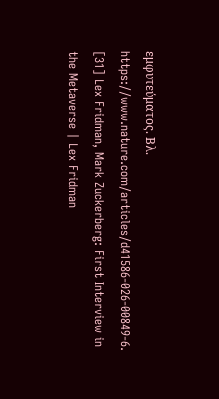εμφυτεύματος. Βλ. https://www.nature.com/articles/d41586-026-00849-6.
[31] Lex Fridman, Mark Zuckerberg: First Interview in the Metaverse | Lex Fridman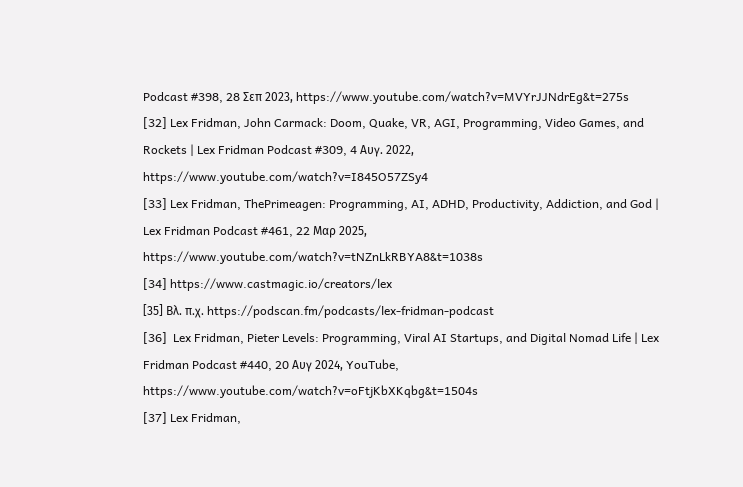Podcast #398, 28 Σεπ 2023, https://www.youtube.com/watch?v=MVYrJJNdrEg&t=275s
[32] Lex Fridman, John Carmack: Doom, Quake, VR, AGI, Programming, Video Games, and Rockets | Lex Fridman Podcast #309, 4 Αυγ. 2022, https://www.youtube.com/watch?v=I845O57ZSy4
[33] Lex Fridman, ThePrimeagen: Programming, AI, ADHD, Productivity, Addiction, and God | Lex Fridman Podcast #461, 22 Μαρ 2025, https://www.youtube.com/watch?v=tNZnLkRBYA8&t=1038s
[34] https://www.castmagic.io/creators/lex
[35] Βλ. π.χ. https://podscan.fm/podcasts/lex-fridman-podcast
[36]  Lex Fridman, Pieter Levels: Programming, Viral AI Startups, and Digital Nomad Life | Lex Fridman Podcast #440, 20 Αυγ 2024, YouTube, https://www.youtube.com/watch?v=oFtjKbXKqbg&t=1504s
[37] Lex Fridman,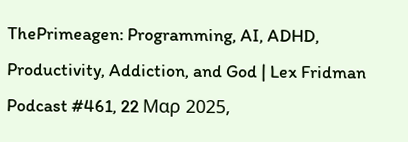ThePrimeagen: Programming, AI, ADHD, Productivity, Addiction, and God | Lex Fridman Podcast #461, 22 Μαρ 2025,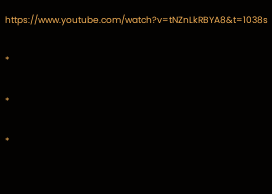https://www.youtube.com/watch?v=tNZnLkRBYA8&t=1038s

*

*

*